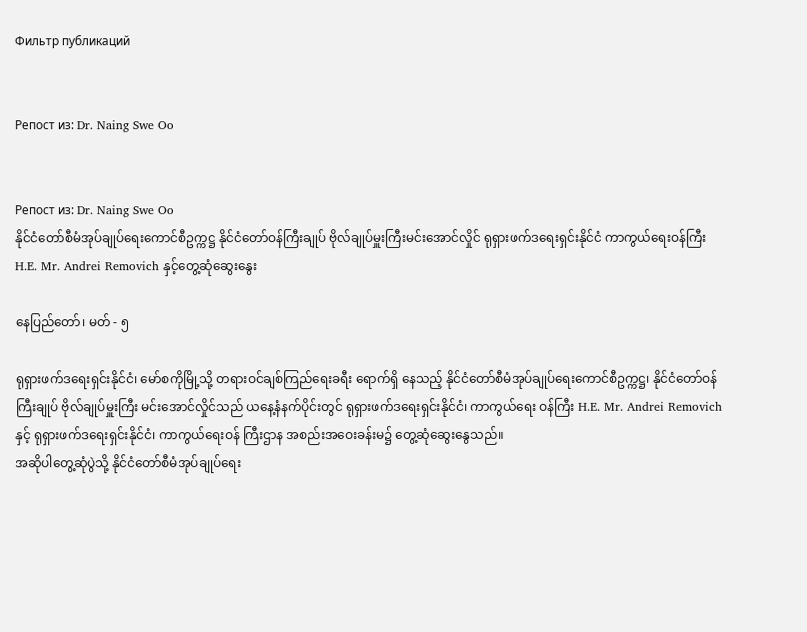Фильтр публикаций


Репост из: Dr. Naing Swe Oo


Репост из: Dr. Naing Swe Oo
နိုင်ငံတော်စီမံအုပ်ချုပ်ရေးကောင်စီဥက္ကဋ္ဌ နိုင်ငံတော်ဝန်ကြီးချုပ် ဗိုလ်ချုပ်မှူးကြီးမင်းအောင်လှိုင် ရုရှားဖက်ဒရေးရှင်းနိုင်ငံ ကာကွယ်ရေးဝန်ကြီးH.E. Mr. Andrei Removich နှင့်တွေ့ဆုံဆွေးနွေး

နေပြည်တော်၊ မတ် - ၅

ရုရှားဖက်ဒရေးရှင်းနိုင်ငံ၊ မော်စကိုမြို့သို့ တရားဝင်ချစ်ကြည်ရေးခရီး ရောက်ရှိ နေသည့် နိုင်ငံတော်စီမံအုပ်ချုပ်ရေးကောင်စီဥက္ကဋ္ဌ၊ နိုင်ငံတော်ဝန်ကြီးချုပ် ဗိုလ်ချုပ်မှူးကြီး မင်းအောင်လှိုင်သည် ယနေ့နံနက်ပိုင်းတွင် ရုရှားဖက်ဒရေးရှင်းနိုင်ငံ၊ ကာကွယ်ရေး ဝန်ကြီး H.E. Mr. Andrei Removich နှင့် ရုရှားဖက်ဒရေးရှင်းနိုင်ငံ၊ ကာကွယ်ရေးဝန် ကြီးဌာန အစည်းအဝေးခန်းမ၌ တွေ့ဆုံဆွေးနွေသည်။
အဆိုပါတွေ့ဆုံပွဲသို့ နိုင်ငံတော်စီမံအုပ်ချုပ်ရေး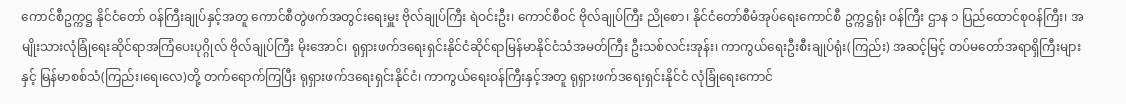ကောင်စီဥက္ကဋ္ဌ နိုင်ငံတော် ဝန်ကြီးချုပ်နှင့်အတူ ကောင်စီတွဲဖက်အတွင်းရေးမှူး ဗိုလ်ချုပ်ကြီး ရဲဝင်းဦး၊ ကောင်စီဝင် ဗိုလ်ချုပ်ကြီး ညိုစော၊ နိုင်ငံတော်စီမံအုပ်ရေးကောင်စီ ဥက္ကဋ္ဌရုံး ဝန်ကြီး ဌာန ၁ ပြည်ထောင်စုဝန်ကြီး၊ အမျိုးသားလုံခြုံရေးဆိုင်ရာအကြံပေးပုဂ္ဂိုလ် ဗိုလ်ချုပ်ကြီး မိုးအောင်၊ ရုရှားဖက်ဒရေးရှင်းနိုင်ငံဆိုင်ရာမြန်မာနိုင်ငံသံအမတ်ကြီး ဦးသစ်လင်းအုန်း၊ ကာကွယ်ရေးဦးစီးချုပ်ရုံး(ကြည်း) အဆင့်မြင့် တပ်မတော်အရာရှိကြီးများနှင့် မြန်မာစစ်သံ(ကြည်း၊ရေ၊လေ)တို့ တက်ရောက်ကြပြီး ရုရှားဖက်ဒရေးရှင်းနိုင်ငံ၊ ကာကွယ်ရေးဝန်ကြီးနှင့်အတူ ရုရှားဖက်ဒရေးရှင်းနိုင်ငံ လုံခြုံရေးကောင်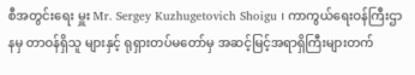စီအတွင်းရေး မှူး Mr. Sergey Kuzhugetovich Shoigu ၊ ကာကွယ်ရေးဝန်ကြီးဌာနမှ တာဝန်ရှိသူ များနှင့် ရုရှားတပ်မတော်မှ အဆင့်မြင့်အရာရှိကြီးများတက်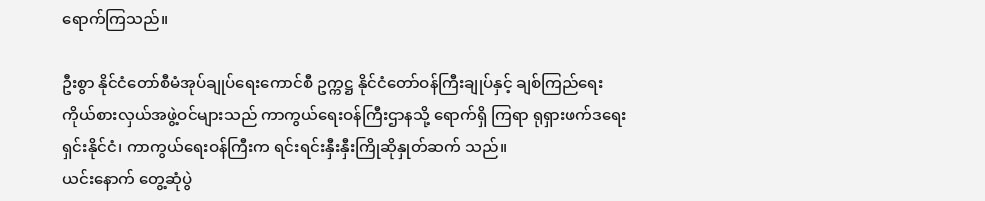ရောက်ကြသည်။

ဦးစွာ နိုင်ငံတော်စီမံအုပ်ချုပ်ရေးကောင်စီ ဥက္ကဋ္ဌ နိုင်ငံတော်ဝန်ကြီးချုပ်နှင့် ချစ်ကြည်ရေးကိုယ်စားလှယ်အဖွဲ့ဝင်များသည် ကာကွယ်ရေးဝန်ကြီးဌာနသို့ ရောက်ရှိ ကြရာ ရုရှားဖက်ဒရေးရှင်းနိုင်ငံ၊ ကာကွယ်ရေးဝန်ကြီးက ရင်းရင်းနှီးနှီးကြိုဆိုနှုတ်ဆက် သည်။
ယင်းနောက် တွေ့ဆုံပွဲ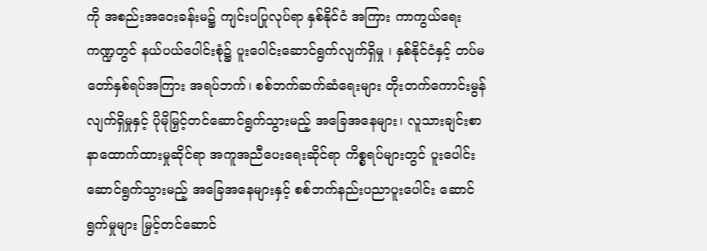ကို အစည်းအဝေးခန်းမ၌ ကျင်းပပြုလုပ်ရာ နှစ်နိုင်ငံ အကြား ကာကွယ်ရေးကဏ္ဍတွင် နယ်ပယ်ပေါင်းစုံ၌ ပူးပေါင်းဆောင်ရွက်လျက်ရှိမှု ၊ နှစ်နိုင်ငံနှင့် တပ်မတော်နှစ်ရပ်အကြား အရပ်ဘက်၊ စစ်ဘက်ဆက်ဆံရေးများ တိုးတက်ကောင်းမွန်လျက်ရှိမှုနှင့် ပိုမိုမြှင့်တင်ဆောင်ရွက်သွားမည့် အခြေအနေများ၊ လူသားချင်းစာနာထောက်ထားမှုဆိုင်ရာ အကူအညီပေးရေးဆိုင်ရာ ကိစ္စရပ်များတွင် ပူးပေါင်းဆောင်ရွက်သွားမည့် အခြေအနေများနှင့် စစ်ဘက်နည်းပညာပူးပေါင်း ဆောင်ရွက်မှုများ မြှင့်တင်ဆောင်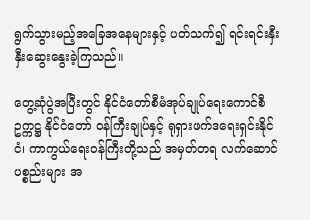ရွက်သွားမည့်အခြေအနေများနှင့် ပတ်သက်၍ ရင်းရင်းနှီးနှီးဆွေးနွေးခဲ့ကြသည်။

တွေ့ဆုံပွဲအပြီးတွင် နိုင်ငံတော်စီမံအုပ်ချုပ်ရေးကောင်စီဥက္ကဋ္ဌ နိုင်ငံတော် ဝန်ကြီးချုပ်နှင့် ရုရှားဖက်ဒရေးရှင်းနိုင်ငံ၊ ကာကွယ်ရေးဝန်ကြီးတို့သည် အမှတ်တရ လက်ဆောင်ပစ္စည်းများ အ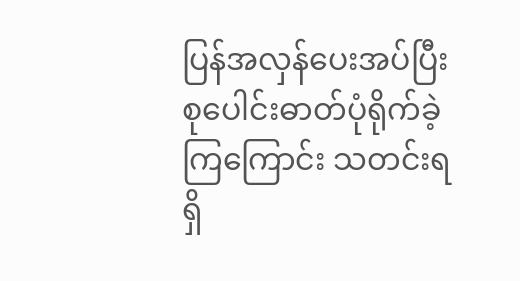ပြန်အလှန်ပေးအပ်ပြီး စုပေါင်းဓာတ်ပုံရိုက်ခဲ့ကြကြောင်း သတင်းရရှိ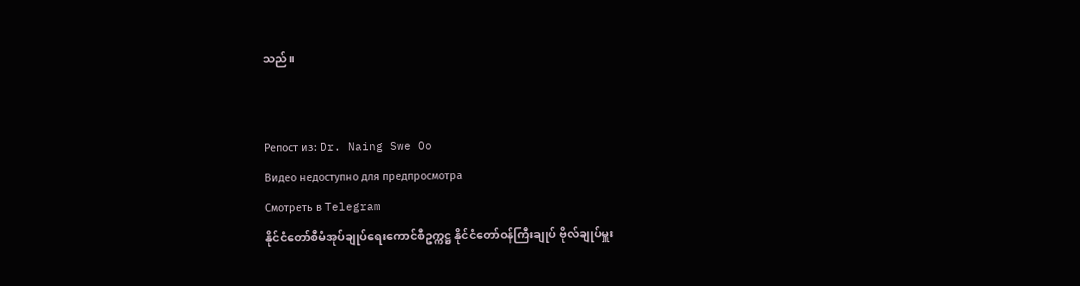သည်။


Репост из: Dr. Naing Swe Oo
Видео недоступно для предпросмотра
Смотреть в Telegram
နိုင်ငံတော်စီမံအုပ်ချုပ်ရေးကောင်စီဥက္ကဋ္ဌ နိုင်ငံတော်ဝန်ကြီးချုပ် ဗိုလ်ချုပ်မှူး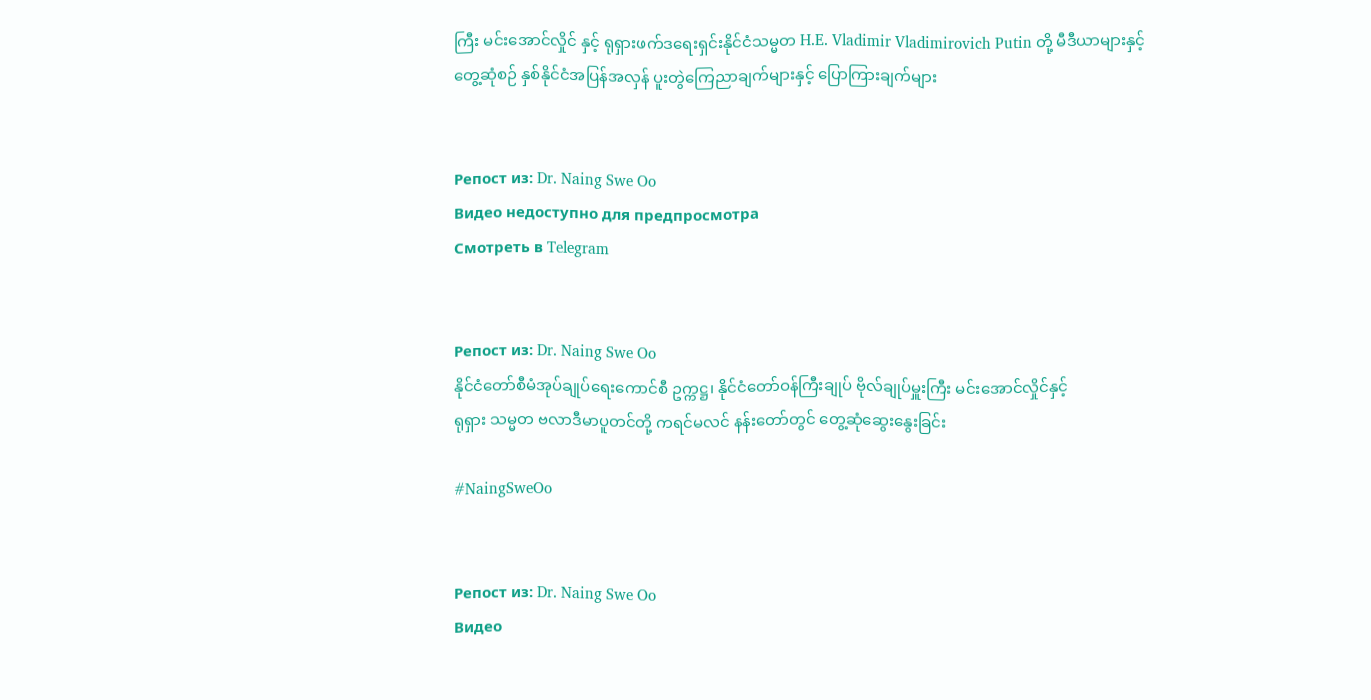ကြီး မင်းအောင်လှိုင် နှင့် ရုရှားဖက်ဒရေးရှင်းနိုင်ငံသမ္မတ H.E. Vladimir Vladimirovich Putin တို့ မီဒီယာများနှင့် တွေ့ဆုံစဉ် နှစ်နိုင်ငံအပြန်အလှန် ပူးတွဲကြေညာချက်များနှင့် ပြောကြားချက်များ


Репост из: Dr. Naing Swe Oo
Видео недоступно для предпросмотра
Смотреть в Telegram


Репост из: Dr. Naing Swe Oo
နိုင်ငံတော်စီမံအုပ်ချုပ်ရေးကောင်စီ ဥက္ကဋ္ဌ၊ နိုင်ငံတော်ဝန်ကြီးချုပ် ဗိုလ်ချုပ်မှူးကြီး မင်းအောင်လှိုင်နှင့်
ရုရှား သမ္မတ ဗလာဒီမာပူတင်တို့ ကရင်မလင် နန်းတော်တွင် တွေ့ဆုံဆွေးနွေးခြင်း

#NaingSweOo


Репост из: Dr. Naing Swe Oo
Видео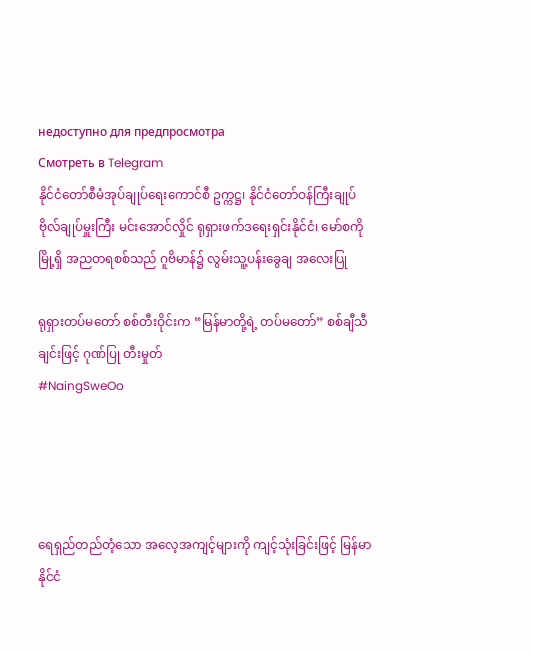недоступно для предпросмотра
Смотреть в Telegram
နိုင်ငံတော်စီမံအုပ်ချုပ်ရေးကောင်စီ ဥက္ကဋ္ဌ၊ နိုင်ငံတော်ဝန်ကြီးချုပ် ဗိုလ်ချုပ်မှူးကြီး မင်းအောင်လှိုင် ရုရှားဖက်ဒရေးရှင်းနိုင်ငံ၊ မော်စကိုမြို့ရှိ အညတရစစ်သည် ဂူဗိမာန်၌ လွမ်းသူ့ပန်းခွေချ အလေးပြု

ရုရှားတပ်မတော် စစ်တီးဝိုင်းက “မြန်မာတို့ရဲ့ တပ်မတော်” စစ်ချီသီချင်းဖြင့် ဂုဏ်ပြု တီးမှုတ်
#NaingSweOo




ရေရှည်တည်တံ့သော အလေ့အကျင့်များကို ကျင့်သုံးခြင်းဖြင့် မြန်မာနိုင်ငံ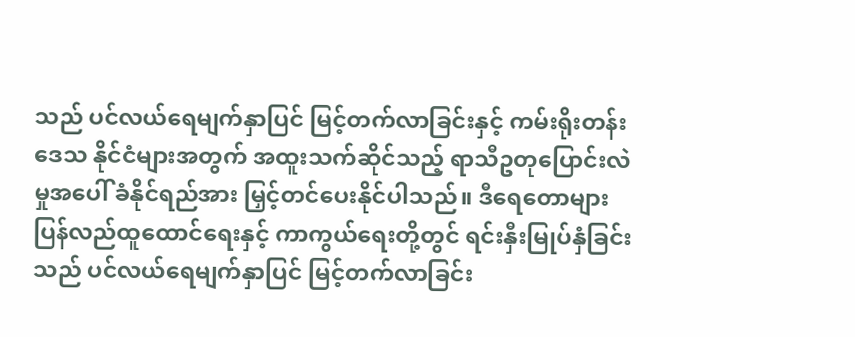သည် ပင်လယ်ရေမျက်နှာပြင် မြင့်တက်လာခြင်းနှင့် ကမ်းရိုးတန်းဒေသ နိုင်ငံများအတွက် အထူးသက်ဆိုင်သည့် ရာသီဥတုပြောင်းလဲမှုအပေါ် ခံနိုင်ရည်အား မြှင့်တင်ပေးနိုင်ပါသည်။ ဒီရေတောများ ပြန်လည်ထူထောင်ရေးနှင့် ကာကွယ်ရေးတို့တွင် ရင်းနှီးမြုပ်နှံခြင်းသည် ပင်လယ်ရေမျက်နှာပြင် မြင့်တက်လာခြင်း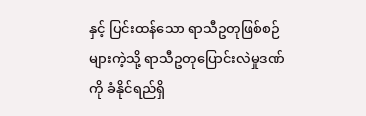နှင့် ပြင်းထန်သော ရာသီဥတုဖြစ်စဉ်များကဲ့သို့ ရာသီဥတုပြောင်းလဲမှုဒဏ်ကို ခံနိုင်ရည်ရှိ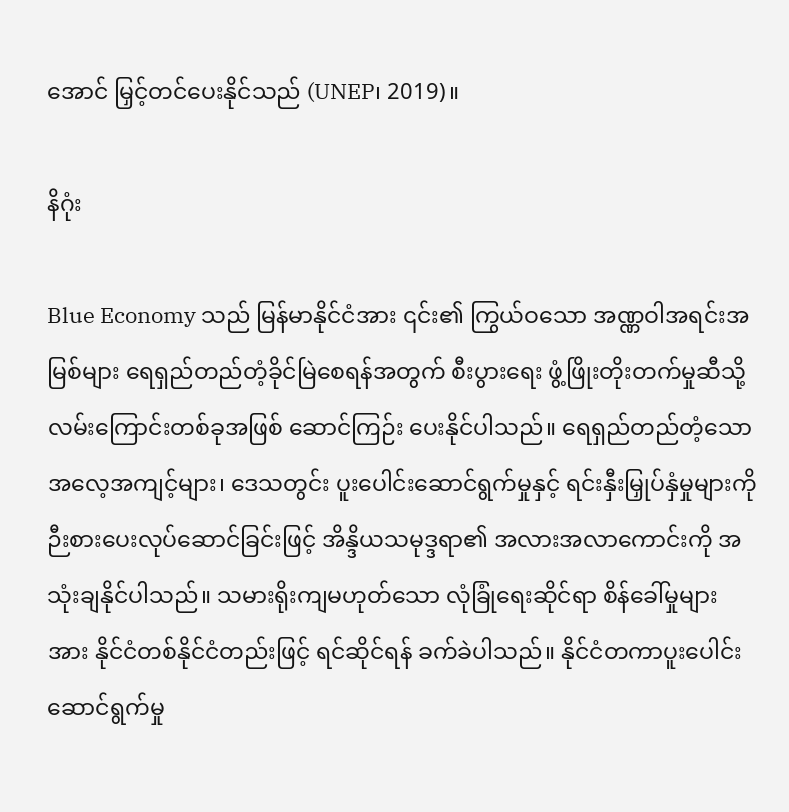အောင် မြှင့်တင်ပေးနိုင်သည် (UNEP၊ 2019)။

နိဂုံး

Blue Economy သည် မြန်မာနိုင်ငံအား ၎င်း၏ ကြွယ်ဝသော အဏ္ဏဝါအရင်းအမြစ်များ ရေရှည်တည်တံ့ခိုင်မြဲစေရန်အတွက် စီးပွားရေး ဖွံ့ဖြိုးတိုးတက်မှုဆီသို့ လမ်းကြောင်းတစ်ခုအဖြစ် ဆောင်ကြဉ်း ပေးနိုင်ပါသည်။ ရေရှည်တည်တံ့သော အလေ့အကျင့်များ၊ ဒေသတွင်း ပူးပေါင်းဆောင်ရွက်မှုနှင့် ရင်းနှီးမြှုပ်နှံမှုများကို ဉီးစားပေးလုပ်ဆောင်ခြင်းဖြင့် အိန္ဒိယသမုဒ္ဒရာ၏ အလားအလာကောင်းကို အသုံးချနိုင်ပါသည်။ သမားရိုးကျမဟုတ်သော လုံခြုံရေးဆိုင်ရာ စိန်ခေါ်မှုများအား နိုင်ငံတစ်နိုင်ငံတည်းဖြင့် ရင်ဆိုင်ရန် ခက်ခဲပါသည်။ နိုင်ငံတကာပူးပေါင်းဆောင်ရွက်မှု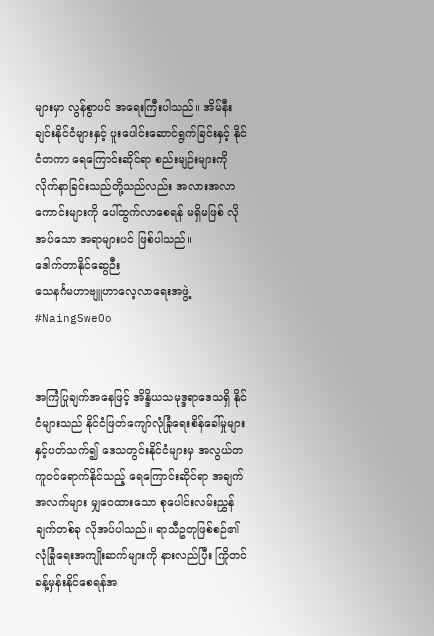များမှာ လွန်စွာပင် အရေးကြီးပါသည်။ အိမ်နီးချင်းနိုင်ငံများနှင့် ပူးပေါင်းဆောင်ရွက်ခြင်းနှင့် နိုင်ငံတကာ ရေကြောင်းဆိုင်ရာ စည်းမျဉ်းများကို လိုက်နာခြင်းသည်တို့သည်လည်း အလားအလာကောင်းများကို ပေါ်ထွက်လာစေရန် မရှိမဖြစ် လိုအပ်သော အရာများပင် ဖြစ်ပါသည်။
ဒေါက်တာနိုင်ဆွေဉီး
သေနင်္ဂမဟာဗျူဟာလေ့လာရေးအဖွဲ့
#NaingSweOo


အကြံပြုချက်အနေဖြင့် အိန္ဒိယသမုဒ္ဒရာဒေသရှိ နိုင်ငံများသည် နိုင်ငံဖြတ်ကျော်လုံခြုံရေးစိန်ခေါ်မှုများနှင့်ပတ်သက်၍ ဒေသတွင်းနိုင်ငံများမှ အလွယ်တကူဝင်ရောက်နိုင်သည့် ရေကြောင်းဆိုင်ရာ အချက်အလက်များ မျှဝေထားသော စုပေါင်းလမ်းညွှန်ချက်တစ်ခု လိုအပ်ပါသည်။ ရာသီဥတုဖြစ်စဉ်၏ လုံခြုံရေးအကျိုးဆက်များကို နားလည်ပြီး ကြိုတင်ခန့်မှန်းနိုင်စေရန်အ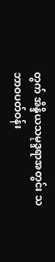တွက် အိန္ဒိယသမုဒ္ဒရာအတွင်း သဘာဝပတ်ဝန်း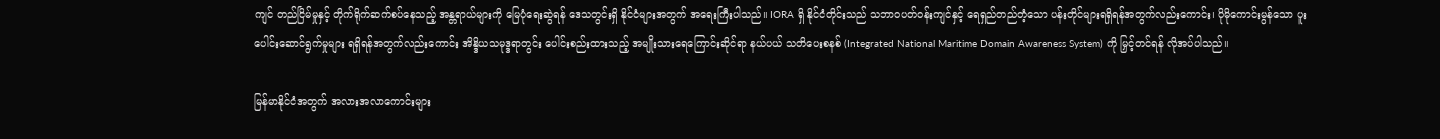ကျင် တည်ငြိမ်မှုနှင့် တိုက်ရိုက်ဆက်စပ်နေသည့် အန္တရာယ်များကို မြေပုံရေးဆွဲရန် ဒေသတွင်းရှိ နိုင်ငံများအတွက် အရေးကြီးပါသည်။ IORA ရှိ နိုင်ငံတိုင်းသည် သဘာဝပတ်ဝန်းကျင်နှင့် ရေရှည်တည်တံ့သော ပန်းတိုင်များရရှိရန်အတွက်လည်းကောင်း၊ ပိုမိုကောင်းမွန်သော ပူးပေါင်းဆောင်ရွက်မှုများ ရရှိရန်အတွက်လည်းကောင်း အိန္ဒိယသမုဒ္ဒရာတွင်း ပေါင်းစည်းထားသည့် အမျိုးသားရေကြောင်းဆိုင်ရာ နယ်ပယ် သတိပေးစနစ် (Integrated National Maritime Domain Awareness System) ကို မြှင့်တင်ရန် လိုအပ်ပါသည်။

မြန်မာနိုင်ငံအတွက် အလားအလာကောင်းများ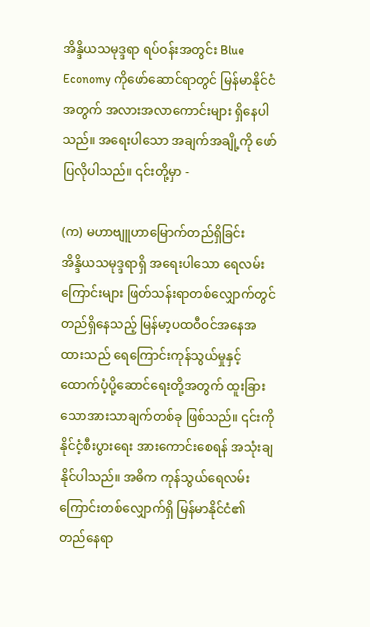အိန္ဒိယသမုဒ္ဒရာ ရပ်ဝန်းအတွင်း Blue Economy ကိုဖော်ဆောင်ရာတွင် မြန်မာနိုင်ငံအတွက် အလားအလာကောင်းများ ရှိနေပါသည်။ အရေးပါသော အချက်အချို့ကို ဖော်ပြလိုပါသည်။ ၎င်းတို့မှာ -

(က) မဟာဗျူဟာမြောက်တည်ရှိခြင်း
အိန္ဒိယသမုဒ္ဒရာရှိ အရေးပါသော ရေလမ်းကြောင်းများ ဖြတ်သန်းရာတစ်လျှောက်တွင် တည်ရှိနေသည့် မြန်မာ့ပထဝီဝင်အနေအထားသည် ရေကြောင်းကုန်သွယ်မှုနှင့် ထောက်ပံ့ပို့ဆောင်ရေးတို့အတွက် ထူးခြားသောအားသာချက်တစ်ခု ဖြစ်သည်။ ၎င်းကို နိုင်ငံ့စီးပွားရေး အားကောင်းစေရန် အသုံးချနိုင်ပါသည်။ အဓိက ကုန်သွယ်‌ရေလမ်းကြောင်းတစ်လျှောက်ရှိ မြန်မာနိုင်ငံ၏ တည်နေရာ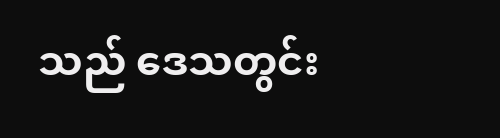သည် ဒေသတွင်း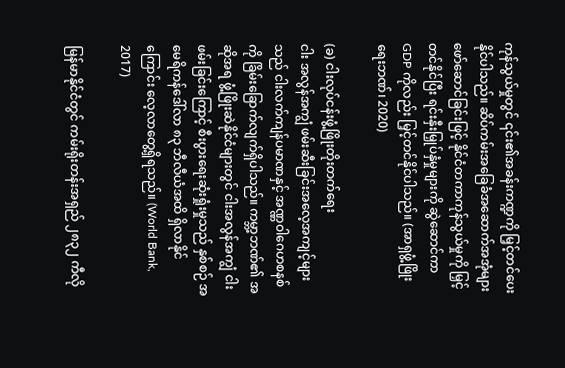ကုန်သွယ်မှုတွင် ၎င်း၏အခန်းကဏ္ဍကို မြှင့်တင်ပေးနိုင်ပါသည်။ ဆိပ်ကမ်းအခြေခံအဆောက်အအုံများ ဖော်ဆောင်ခြင်းဖြင့် နိုင်ငံတကာကုန်သွယ်မှုကို မြှင့်တင်နိုင်ပြီး ရင်းနှီးမြှုပ်နှံမှုများကို ဆွဲဆောင်ကာ GDP ကိုလည်း မြှင့်တင်နိုင်ပါသည်။ (အာရှဖွံ့ဖြိုးရေးဘဏ်၊ 2020)

(ခ) ငါးလုပ်ငန်းဖွံ့ဖြိုးတိုးတက်ရေး
ငါး အလွန်အကျွံ ဖမ်းဆီးခြင်းအလေ့အကျင့်များသည် ငါးလက်ကျန်ပမာဏနှင့် အဏ္ဏဝါဂေဟစနစ်ကို ခြိမ်းခြောက်လျက်ရှိပါသည်။ ကမ္ဘာ့ဘဏ်၏ အဆိုအရ ဖွံ့ဖြိုးဆဲနိုင်ငံများတွင် ငါးအလွန်အကျွံ ငါးဖမ်းခြင်းကြောင့် စီးပွားရေးဆုံးရှုံးမှုသည် နှစ်စဉ် အမေရိကန်ဒေါ်လာ ၈၃ ဘီလီယံအထိ ရှိလာနိုင်ကြောင်း လေ့လာတွေ့ရှိရသည်။ (World Bank, 2017)

မြန်မာနိုင်ငံတွင် ကမ်းရိုးတန်းအရှည် ၂၈၃၂ ကီလို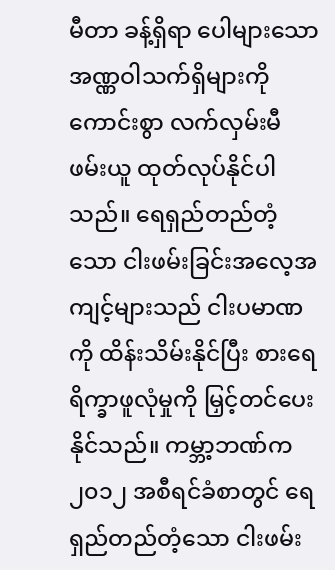မီတာ ခန့်ရှိရာ ပေါများသော အဏ္ဏဝါသက်ရှိများကို ကောင်းစွာ လက်လှမ်းမီ ဖမ်းယူ ထုတ်လုပ်နိုင်ပါသည်။ ရေရှည်တည်တံ့သော ငါးဖမ်းခြင်းအလေ့အကျင့်များသည် ငါးပမာဏကို ထိန်းသိမ်းနိုင်ပြီး စားရေရိက္ခာဖူလုံမှုကို မြှင့်တင်ပေးနိုင်သည်။ ကမ္ဘာ့ဘဏ်က ၂၀၁၂ အစီရင်ခံစာတွင် ရေရှည်တည်တံ့သော ငါးဖမ်း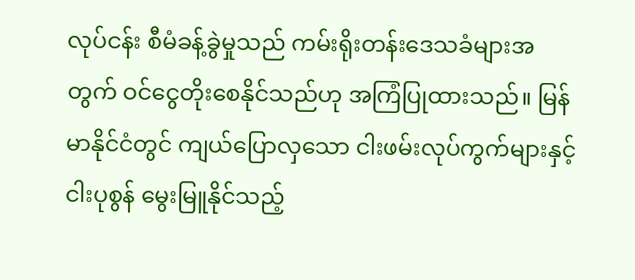လုပ်ငန်း စီမံခန့်ခွဲမှုသည် ကမ်းရိုးတန်းဒေသခံများအတွက် ဝင်ငွေတိုးစေနိုင်သည်ဟု အကြံပြုထားသည်။ မြန်မာနိုင်ငံတွင် ကျယ်ပြောလှသော ငါးဖမ်းလုပ်ကွက်များနှင့် ငါးပုစွန် မွေးမြူနိုင်သည့်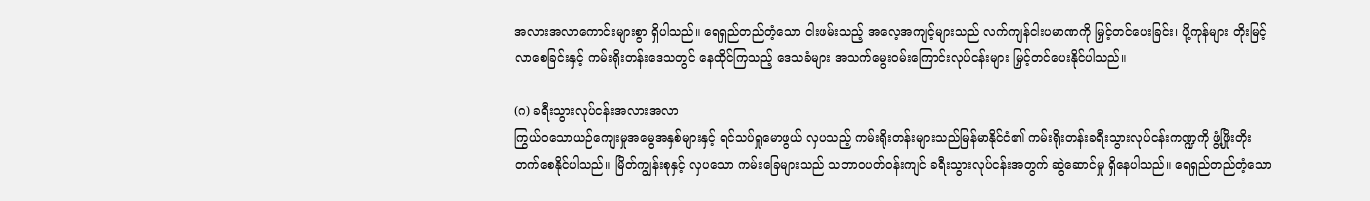အလားအလာကောင်းများစွာ ရှိပါသည်။ ရေရှည်တည်တံ့သော ငါးဖမ်းသည့် အလေ့အကျင့်များသည် လက်ကျန်ငါးပမာဏကို မြှင့်တင်ပေးခြင်း၊ ပို့ကုန်များ တိုးမြင့်လာစေခြင်းနှင့် ကမ်းရိုးတန်းဒေသတွင် နေထိုင်ကြသည့် ဒေသခံများ အသက်မွေးဝမ်းကြောင်းလုပ်ငန်းများ မြှင့်တင်ပေးနိုင်ပါသည်။

(ဂ) ခရီးသွားလုပ်ငန်းအလားအလာ
ကြွယ်ဝသောယဉ်ကျေးမှုအမွေအနှစ်များနှင့် ရင်သပ်ရှုမောဖွယ် လှပသည့် ကမ်းရိုးတန်းများသည်မြန်မာနိုင်ငံ၏ ကမ်းရိုးတန်းခရီးသွားလုပ်ငန်းကဏ္ဍကို ဖွံ့ဖြိုးတိုးတက်စေနိုင်ပါသည်။ မြိတ်ကျွန်းစုနှင့် လှပသော ကမ်းခြေများသည် သဘာဝပတ်ဝန်းကျင် ခရီးသွားလုပ်ငန်းအတွက် ဆွဲဆောင်မှု ရှိနေပါသည်။ ရေရှည်တည်တံ့သော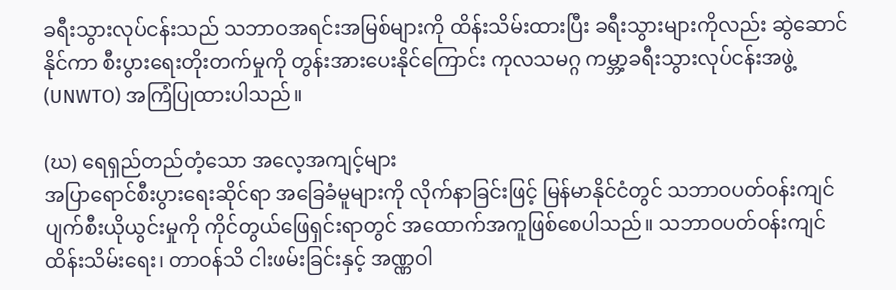ခရီးသွားလုပ်ငန်းသည် သဘာဝအရင်းအမြစ်များကို ထိန်းသိမ်းထားပြီး ခရီးသွားများကိုလည်း ဆွဲဆောင်နိုင်ကာ စီးပွားရေးတိုးတက်မှုကို တွန်းအားပေးနိုင်ကြောင်း ကုလသမဂ္ဂ ကမ္ဘာ့ခရီးသွားလုပ်ငန်းအဖွဲ့ (UNWTO) အကြံပြုထားပါသည်။

(ဃ) ရေရှည်တည်တံ့သော အလေ့အကျင့်များ
အပြာရောင်စီးပွားရေးဆိုင်ရာ အခြေခံမူများကို လိုက်နာခြင်းဖြင့် မြန်မာနိုင်ငံတွင် သဘာဝပတ်ဝန်းကျင် ပျက်စီးယိုယွင်းမှုကို ကိုင်တွယ်ဖြေရှင်းရာတွင် အထောက်အကူဖြစ်စေပါသည်။ သဘာဝပတ်ဝန်းကျင် ထိန်းသိမ်းရေး၊ တာဝန်သိ ငါးဖမ်းခြင်းနှင့် အဏ္ဏဝါ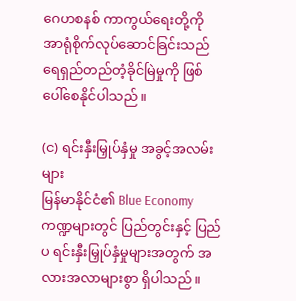ဂေဟစနစ် ကာကွယ်ရေးတို့ကို အာရုံစိုက်လုပ်ဆောင်ခြင်းသည် ရေရှည်တည်တံ့ခိုင်မြဲမှုကို ဖြစ်ပေါ်စေနိုင်ပါသည်။

(င) ရင်းနှီးမြှုပ်နှံမှု အခွင့်အလမ်းများ
မြန်မာနိုင်ငံ၏ Blue Economy ကဏ္ဍများတွင် ပြည်တွင်းနှင့် ပြည်ပ ရင်းနှီးမြှုပ်နှံမှုများအတွက် အလားအလာများစွာ ရှိပါသည်။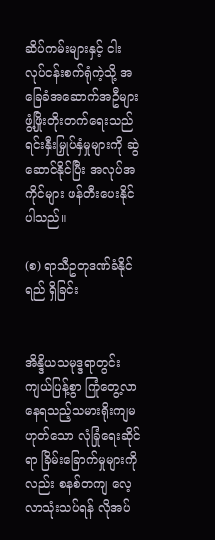ဆိပ်ကမ်းများနှင့် ငါးလုပ်ငန်းစက်ရုံကဲ့သို့ အခြေခံအဆောက်အဦများ ဖွံ့ဖြိုးတိုးတက်ရေးသည် ရင်းနှီးမြှုပ်နှံမှုများကို ဆွဲဆောင်နိုင်ပြီး အလုပ်အကိုင်များ ဖန်တီးပေးနိုင်ပါသည်။

(စ) ရာသီဥတုဒဏ်ခံနိုင်ရည် ရှိခြင်း


အိန္ဒိယသမုဒ္ဒရာတွင်း ကျယ်ပြန့်စွာ ကြုံတွေ့လာနေရသည့်သမားရိုးကျမဟုတ်သော လုံခြုံရေးဆိုင်ရာ ခြိမ်းခြောက်မှုများကိုလည်း စနစ်တကျ လေ့လာသုံးသပ်ရန် လိုအပ်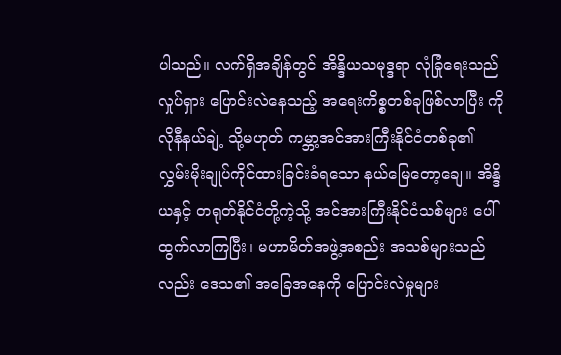ပါသည်။ လက်ရှိအချိန်တွင် အိန္ဒိယသမုဒ္ဒရာ လုံခြုံရေးသည် လှုပ်ရှား ပြောင်းလဲနေသည့် အရေးကိစ္စတစ်ခုဖြစ်လာပြီး ကိုလိုနီနယ်ချဲ့ သို့မဟုတ် ကမ္ဘာ့အင်အားကြီးနိုင်ငံတစ်ခု၏ လွှမ်းမိုးချုပ်ကိုင်ထားခြင်းခံရသော နယ်မြေတော့ချေ။ အိန္ဒိယနှင့် တရုတ်နိုင်ငံတို့ကဲ့သို့ အင်အားကြီးနိုင်ငံသစ်များ ပေါ်ထွက်လာကြပြီး၊ မဟာမိတ်အဖွဲ့အစည်း အသစ်များသည်လည်း ‌ဒေသ၏ အခြေအနေကို ပြောင်းလဲမှုများ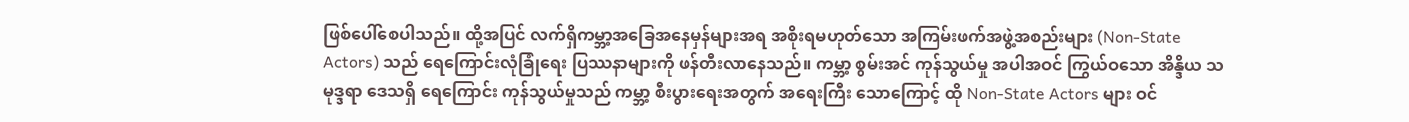ဖြစ်ပေါ်စေပါသည်။ ထို့အပြင် လက်ရှိကမ္ဘာ့အခြေအနေမှန်များအရ အစိုးရမဟုတ်သော အကြမ်းဖက်အဖွဲ့အစည်းများ (Non-State Actors) သည် ရေကြောင်းလုံခြုံရေး ပြဿနာများကို ဖန်တီးလာနေသည်။ ကမ္ဘာ့ စွမ်းအင် ကုန်သွယ်မှု အပါအဝင် ကြွယ်ဝသော အိန္ဒိယ သမုဒ္ဒရာ ဒေသရှိ ရေကြောင်း ကုန်သွယ်မှုသည် ကမ္ဘာ့ စီးပွားရေးအတွက် အရေးကြီး သောကြောင့် ထို Non-State Actors များ ဝင်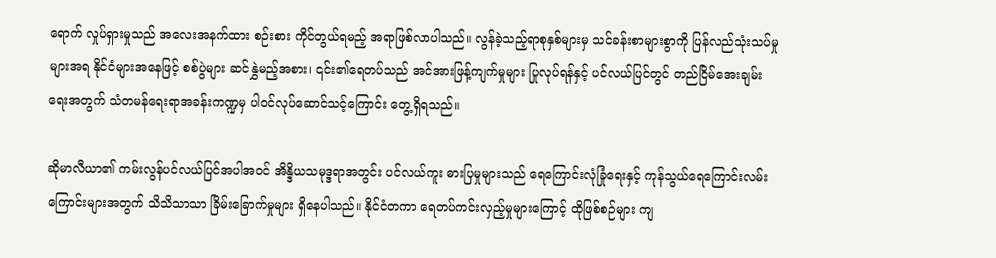ရောက် လှုပ်ရှားမှုသည် အလေးအနက်ထား စဉ်းစား ကိုင်တွယ်ရမည့် အရာဖြစ်လာပါသည်။ လွန်ခဲ့သည့်ရာစုနှစ်များမှ သင်ခန်းစာများစွာကို ပြန်လည်သုံးသပ်မှုများအရ နိုင်ငံများအနေဖြင့် စစ်ပွဲများ ဆင်နွှဲမည့်အစား၊ ၎င်း၏ရေတပ်သည် အင်အားဖြန့်ကျက်မှုများ ပြုလုပ်ရန်နှင့် ပင်လယ်ပြင်တွင် တည်ငြိမ်အေးချမ်းရေးအတွက် သံတမန်ရေးရာအခန်းကဏ္ဍမှ ပါဝင်လုပ်ဆောင်သင့်ကြောင်း တွေ့ရှိရသည်။

ဆိုမာလီယာ၏ ကမ်းလွန်ပင်လယ်ပြင်အပါအဝင် အိန္ဒိယသမုဒ္ဒရာအတွင်း ပင်လယ်ကူး ဓားပြမှုများသည် ရေကြောင်းလုံခြုံရေးနှင့် ကုန်သွယ်ရေကြောင်းလမ်းကြောင်းများအတွက် သိသိသာသာ ခြိမ်းခြောက်မှုများ ရှိနေပါသည်။ နိုင်ငံတကာ ရေတပ်ကင်းလှည့်မှုများကြောင့် ထိုဖြစ်စဉ်များ ကျ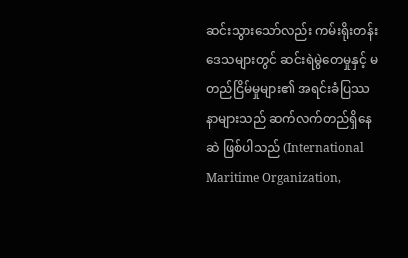ဆင်းသွားသော်လည်း ကမ်းရိုးတန်းဒေသများတွင် ဆင်းရဲမွဲတေမှုနှင့် မတည်ငြိမ်မှုများ၏ အရင်းခံပြဿနာများသည် ဆက်လက်တည်ရှိနေဆဲ ဖြစ်ပါသည် (International Maritime Organization,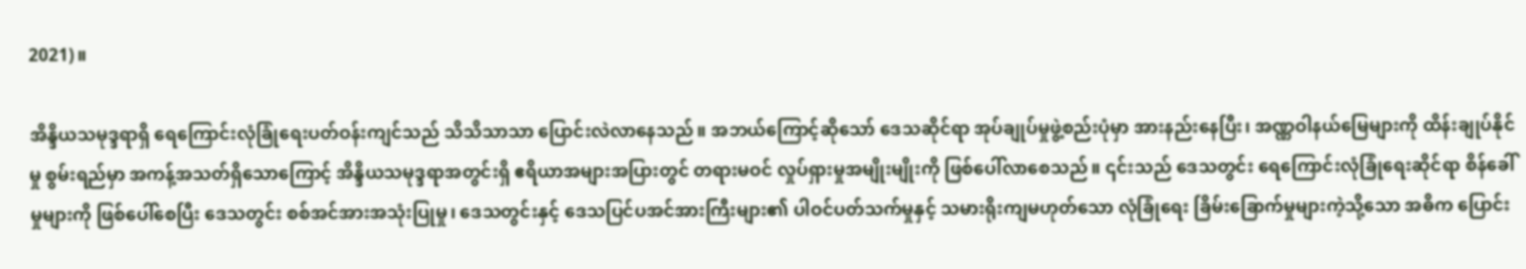2021)။

အိန္ဒိယသမုဒ္ဒရာရှိ ရေကြောင်းလုံခြုံရေးပတ်ဝန်းကျင်သည် သိသိသာသာ ပြောင်းလဲလာနေသည်။ အဘယ်ကြောင့်ဆိုသော် ဒေသဆိုင်ရာ အုပ်ချုပ်မှုဖွဲ့စည်းပုံမှာ အားနည်းနေပြီး၊ အဏ္ဏဝါနယ်မြေများကို ထိန်းချုပ်နိုင်မှု စွမ်းရည်မှာ အကန့်အသတ်ရှိသောကြောင့် အိန္ဒိယသမုဒ္ဒရာအတွင်းရှိ ဧရိယာအများအပြားတွင် တရားမဝင် လှုပ်ရှားမှုအမျိုးမျိုးကို ဖြစ်ပေါ်လာစေသည်။ ၎င်းသည် ဒေသတွင်း ရေကြောင်းလုံခြုံရေးဆိုင်ရာ စိန်ခေါ်မှုများကို ဖြစ်ပေါ်စေပြီး ဒေသတွင်း စစ်အင်အားအသုံးပြုမှု၊ ဒေသတွင်းနှင့် ဒေသပြင်ပအင်အားကြီးများ၏ ပါဝင်ပတ်သက်မှုနှင့် သမားရိုးကျမဟုတ်သော လုံခြုံရေး ခြိမ်းခြောက်မှုများကဲ့သို့သော အဓိက ပြောင်း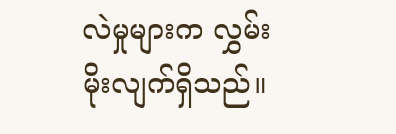လဲမှုများက လွှမ်းမိုးလျက်ရှိသည်။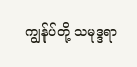ကျွန်ုပ်တို့ သမုဒ္ဒရာ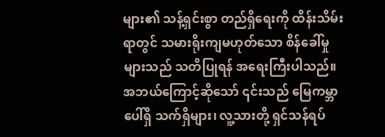များ၏ သန့်ရှင်းစွာ တည်ရှိရေးကို ထိန်းသိမ်းရာတွင် သမားရိုးကျမဟုတ်သော စိန်ခေါ်မှုများသည် သတိပြုရန် အရေးကြီးပါသည်။ အဘယ်ကြောင့်ဆိုသော် ၎င်းသည် မြေကမ္ဘာပေါ်ရှိ သက်ရှိများ၊ လူ့သားတို့ ရှင်သန်ရပ်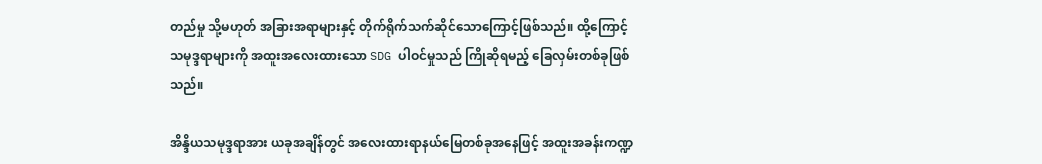တည်မှု သို့မဟုတ် အခြားအရာများနှင့် တိုက်ရိုက်သက်ဆိုင်သောကြောင့်ဖြစ်သည်။ ထို့ကြောင့် သမုဒ္ဒရာများကို အထူးအလေးထားသော SDG ပါဝင်မှုသည် ကြိုဆိုရမည့် ခြေလှမ်းတစ်ခုဖြစ်သည်။

အိန္ဒိယသမုဒ္ဒရာအား ယခုအချိန်တွင် အလေးထားရာနယ်မြေတစ်ခုအနေဖြင့် အထူးအခန်းကဏ္ဍ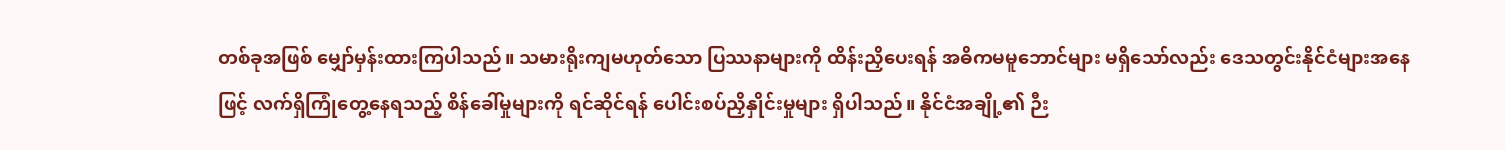တစ်ခုအဖြစ် မျှော်မှန်းထားကြပါသည်။ သမားရိုးကျမဟုတ်သော ပြဿနာများကို ထိန်းညှိပေးရန် အဓိကမမူဘောင်များ မရှိသော်လည်း ဒေသတွင်းနိုင်ငံများအနေဖြင့် လက်ရှိကြုံတွေ့နေရသည့် စိန်ခေါ်မှုများကို ရင်ဆိုင်ရန် ပေါင်းစပ်ညှိနှိုင်းမှုများ ရှိပါသည်။ နိုင်ငံအချို့၏ ဉီး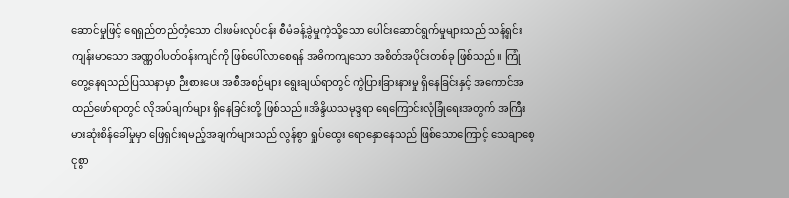ဆောင်မှုဖြင့် ရေရှည်တည်တံ့သော ငါးဖမ်းလုပ်ငန်း စီမံခန့်ခွဲမှုကဲ့သို့သော ပေါင်းဆောင်ရွက်မှုများသည် သန့်ရှင်း ကျန်းမာသော အဏ္ဏဝါပတ်ဝန်းကျင်ကို ဖြစ်ပေါ်လာစေရန် အဓိကကျသော အစိတ်အပိုင်းတစ်ခု ဖြစ်သည်။ ကြုံတွေ့နေရသည်ပြဿနာမှာ ဉီးစားပေး အစီအစဉ်များ ရွေးချယ်ရာတွင် ကွဲပြားခြားနားမှု ရှိနေခြင်းနှင့် အကောင်အထည်ဖော်ရာတွင် လိုအပ်ချက်များ ရှိနေခြင်းတို့ ဖြစ်သည်။အိန္ဒိယသမုဒ္ဒရာ ရေကြောင်းလုံခြုံရေးအတွက် အကြီးမားဆုံးစိန်ခေါ်မှုမှာ ဖြေရှင်းရမည့်အချက်များသည် လွန်စွာ ရှုပ်ထွေး ရောနှောနေသည် ဖြစ်သောကြောင့် သေချာစေ့ငုစွာ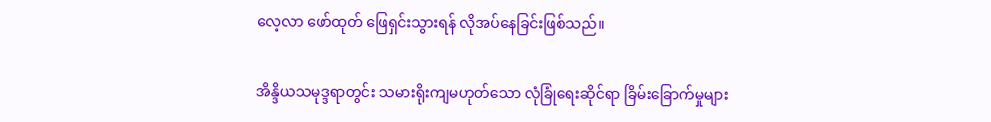လေ့လာ ဖော်ထုတ် ဖြေရှင်းသွားရန် လိုအပ်နေခြင်းဖြစ်သည်။

အိန္ဒိယသမုဒ္ဒရာတွင်း သမားရိုးကျမဟုတ်သော လုံခြုံရေးဆိုင်ရာ ခြိမ်းခြောက်မှုများ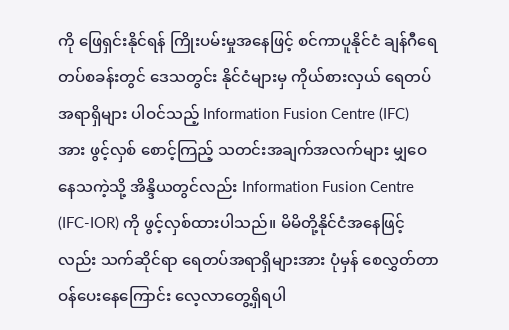ကို ဖြေရှင်းနိုင်ရန် ကြိုးပမ်းမှုအနေဖြင့် စင်ကာပူနိုင်ငံ ချန်ဂီရေတပ်စခန်းတွင် ဒေသတွင်း နိုင်ငံများမှ ကိုယ်စားလှယ် ရေတပ်အရာရှိများ ပါဝင်သည့် Information Fusion Centre (IFC) အား ဖွင့်လှစ် စောင့်ကြည့် သတင်းအချက်အလက်များ မျှဝေနေသကဲ့သို့ အိန္ဒိယတွင်လည်း Information Fusion Centre (IFC-IOR) ကို ဖွင့်လှစ်ထားပါသည်။ မိမိတို့နိုင်ငံအနေဖြင့်လည်း သက်ဆိုင်ရာ ရေတပ်အရာရှိများအား ပုံမှန် စေလွှတ်တာဝန်‌ပေးနေကြောင်း လေ့လာတွေ့ရှိရပါ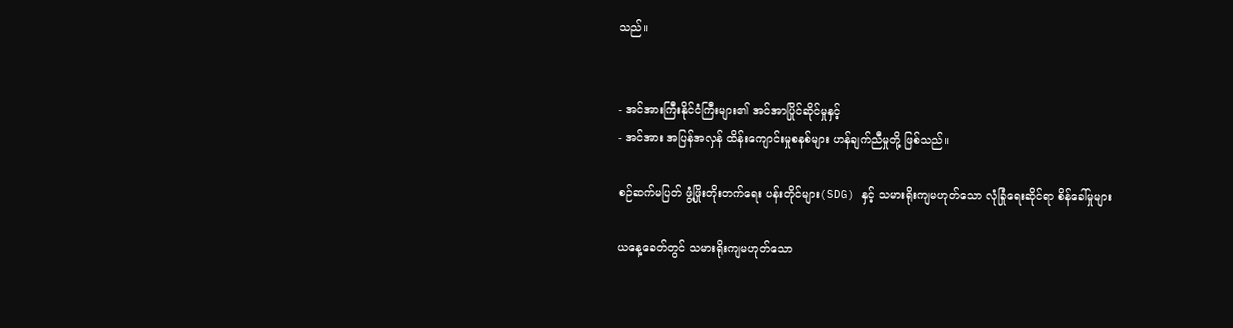သည်။


- အင်အားကြီးနိုင်ငံကြီးများ၏ အင်အာပြိုင်ဆိုင်မှုနှင့်
- အင်အား အပြန်အလှန် ထိန်းကျောင်းမှုစနစ်များ ဟန်ချက်ညီမှုတို့ ဖြစ်သည်။

စဉ်ဆက်မပြတ် ဖွံ့ဖြိုးတိုးတက်ရေး ပန်းတိုင်များ(SDG) နှင့် သမားရိုးကျမဟုတ်သော လုံခြုံရေးဆိုင်ရာ စိန်ခေါ်မှုများ

ယနေ့ခေတ်တွင် သမားရိုးကျမဟုတ်သော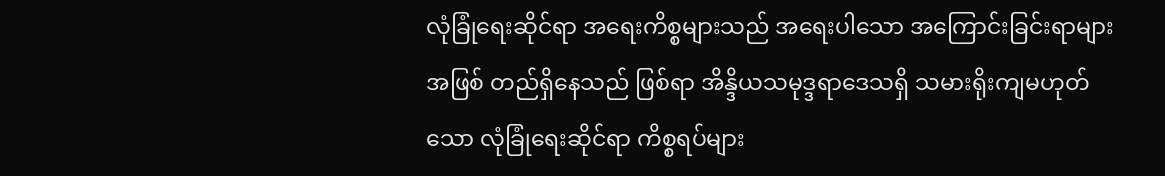လုံခြုံရေးဆိုင်ရာ အရေးကိစ္စများသည် အရေးပါသော အကြောင်းခြင်းရာများအဖြစ် တည်ရှိနေသည် ဖြစ်ရာ အိန္ဒိယသမုဒ္ဒရာဒေသရှိ သမားရိုးကျမဟုတ်သော လုံခြုံရေးဆိုင်ရာ ကိစ္စရပ်များ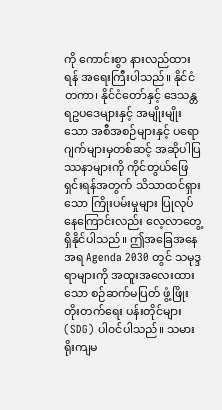ကို ကောင်းစွာ နားလည်ထားရန် အရေးကြီးပါသည်။ နိုင်ငံတကာ၊ နိုင်ငံတော်နှင့် ဒေသန္တရဥပဒေများနှင့် အမျိုးမျိုးသော အစီအစဉ်များနှင့် ပရောဂျက်များမှတစ်ဆင့် အဆိုပါပြဿနာများကို ကိုင်တွယ်ဖြေရှင်းရန်အတွက် သိသာထင်ရှားသော ကြိုးပမ်းမှုများ ပြုလုပ်နေကြောင်းလည်း လေ့လာတွေ့ရှိနိုင်ပါသည်။ ဤအခြေအနေအရ Agenda 2030 တွင် သမုဒ္ဒရာများကို အထူးအလေးထားသော စဉ်ဆက်မပြတ် ဖွံ့ဖြိုးတိုးတက်ရေး ပန်းတိုင်များ(SDG) ပါ၀င်ပါသည်။ သမားရိုးကျမ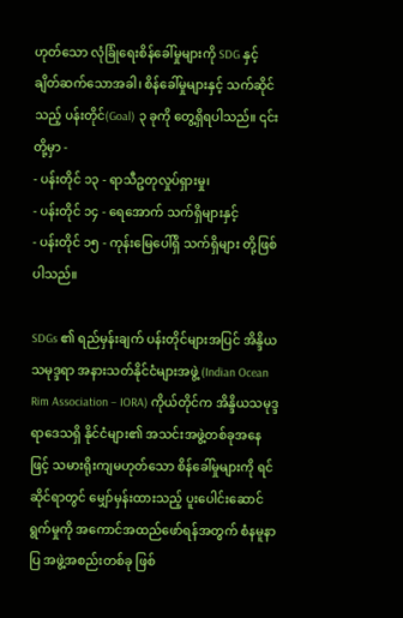ဟုတ်သော လုံခြုံရေးစိန်ခေါ်မှုများကို SDG နှင့် ချိတ်ဆက်သောအခါ၊ စိန်ခေါ်မှုများနှင့် သက်ဆိုင်သည့် ပန်းတိုင်(Goal) ၃ ခုကို တွေ့ရှိရပါသည်။ ၎င်းတို့မှာ -
- ပန်းတိုင် ၁၃ - ရာသီဥတုလှုပ်ရှားမှု၊
- ပန်းတိုင် ၁၄ - ရေအောက် သက်ရှိများနှင့်
- ပန်းတိုင် ၁၅ - ကုန်းမြေပေါ်ရှိ သက်ရှိများ တို့ဖြစ်ပါသည်။

SDGs ၏ ရည်မှန်းချက် ပန်းတိုင်များအပြင် အိန္ဒိယသမုဒ္ဒရာ အနားသတ်နိုင်ငံများအဖွဲ့ (Indian Ocean Rim Association – IORA) ကိုယ်တိုင်က အိန္ဒိယသမုဒ္ဒရာဒေသရှိ နိုင်ငံများ၏ အသင်းအဖွဲ့တစ်ခုအနေဖြင့် သမားရိုးကျမဟုတ်သော စိန်ခေါ်မှုများကို ရင်ဆိုင်ရာတွင် မျှော်မှန်းထားသည့် ပူးပေါင်းဆောင်ရွက်မှုကို အကောင်အထည်ဖော်ရန်အတွက် စံနမူနာပြ အဖွဲ့အစည်းတစ်ခု ဖြစ်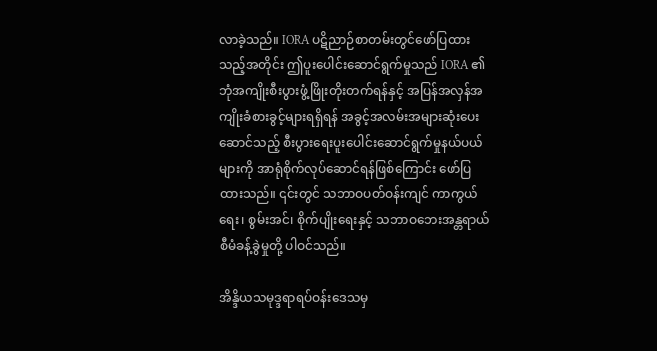လာခဲ့သည်။ IORA ပဋိညာဉ်စာတမ်းတွင်ဖော်ပြထားသည့်အတိုင်း ဤပူးပေါင်းဆောင်ရွက်မှုသည် IORA ၏ ဘုံအကျိုးစီးပွားဖွံ့ဖြိုးတိုးတက်ရန်နှင့် အပြန်အလှန်အကျိုးခံစားခွင့်များရရှိရန် အခွင့်အလမ်းအများဆုံးပေးဆောင်သည့် စီးပွားရေးပူးပေါင်းဆောင်ရွက်မှုနယ်ပယ်များကို အာရုံစိုက်လုပ်ဆောင်ရန်ဖြစ်ကြောင်း ဖော်ပြထားသည်။ ၎င်းတွင် သဘာဝပတ်ဝန်းကျင် ကာကွယ်ရေး၊ စွမ်းအင်၊ စိုက်ပျိုးရေးနှင့် သဘာဝဘေးအန္တရာယ် စီမံခန့်ခွဲမှုတို့ ပါဝင်သည်။

အိန္ဒိယသမုဒ္ဒရာရပ်ဝန်းဒေသမှ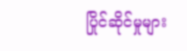ပြိုင်ဆိုင်မှုများ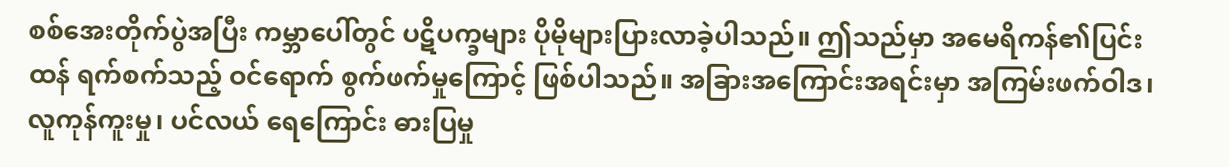စစ်အေးတိုက်ပွဲအပြီး ကမ္ဘာပေါ်တွင် ပဋိပက္ခများ ပိုမိုများပြားလာခဲ့ပါသည်။ ဤသည်မှာ အမေရိကန်၏ပြင်းထန် ရက်စက်သည့် ဝင်ရောက် စွက်ဖက်မှုကြောင့် ဖြစ်ပါသည်။ အခြားအကြောင်းအရင်းမှာ အကြမ်းဖက်ဝါဒ၊ လူကုန်ကူးမှု၊ ပင်လယ် ရေကြောင်း ဓားပြမှု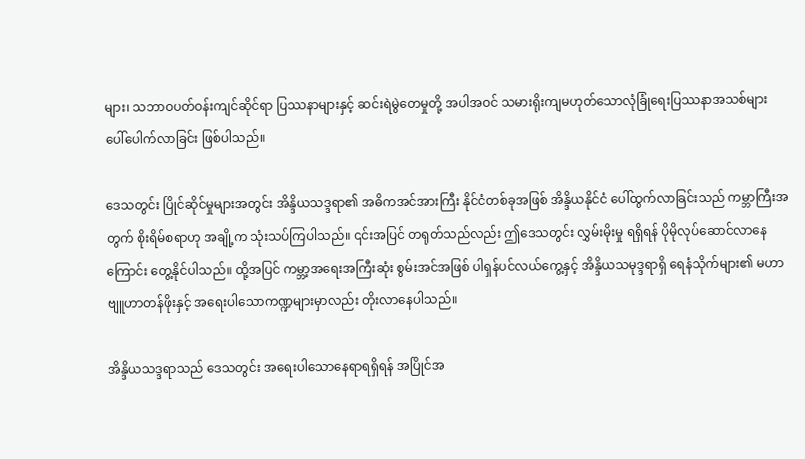များ၊ သဘာဝပတ်ဝန်းကျင်ဆိုင်ရာ ပြဿနာများနှင့် ဆင်းရဲမွဲတေမှုတို့ အပါအဝင် သမားရိုးကျမဟုတ်သောလုံခြုံရေးပြဿနာအသစ်များ ပေါ်ပေါက်လာခြင်း ဖြစ်ပါသည်။

ဒေသတွင်း ပြိုင်ဆိုင်မှုများအတွင်း အိန္ဒိယသဒ္ဒရာ၏ အဓိကအင်အားကြီး နိုင်ငံတစ်ခုအဖြစ် အိန္ဒိယနိုင်ငံ ပေါ်ထွက်လာခြင်းသည် ကမ္ဘာကြီးအတွက် စိုးရိမ်စရာဟု အချို့က သုံးသပ်ကြပါသည်။ ၎င်းအပြင် တရုတ်သည်လည်း ဤဒေသတွင်း လွှမ်းမိုးမှု ရရှိရန် ပိုမိုလုပ်ဆောင်လာနေကြောင်း တွေ့နိုင်ပါသည်။ ထို့အပြင် ကမ္ဘာ့အရေးအကြီးဆုံး စွမ်းအင်အဖြစ် ပါရှန်ပင်လယ်ကွေ့နှင့် အိန္ဒိယသမုဒ္ဒရာရှိ ရေနံသိုက်များ၏ မဟာဗျူဟာတန်ဖိုးနှင့် အရေးပါသောကဏ္ဍများမှာလည်း တိုးလာနေပါသည်။

အိန္ဒိယသဒ္ဒရာသည် ဒေသတွင်း အရေးပါသောနေရာရရှိရန် အပြိုင်အ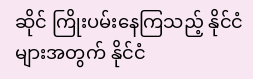ဆိုင် ကြိုးပမ်းနေကြသည့် နိုင်ငံများအတွက် နိုင်ငံ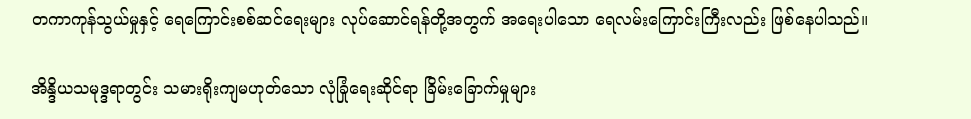တကာကုန်သွယ်မှုနှင့် ရေကြောင်းစစ်ဆင်ရေးများ လုပ်ဆောင်ရန်တို့အတွက် အရေးပါသော ရေလမ်းကြောင်းကြီးလည်း ဖြစ်နေပါသည်။

အိန္ဒိယသမုဒ္ဒရာတွင်း သမားရိုးကျမဟုတ်သော လုံခြုံရေးဆိုင်ရာ ခြိမ်းခြောက်မှုများ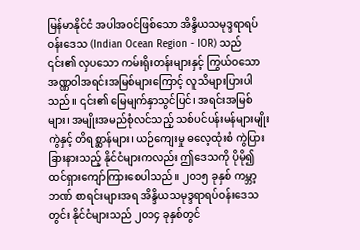မြန်မာနိုင်ငံ အပါအဝင်ဖြစ်သော အိန္ဒိယသမုဒ္ဒရာရပ်ဝန်းဒေသ (Indian Ocean Region - IOR) သည် ၎င်း၏ လှပသော ကမ်းရိုးတန်းများနှင့် ကြွယ်ဝသော အဏ္ဏဝါအရင်းအမြစ်များကြောင့် လူသိများပြားပါသည်။ ၎င်း၏ မြေမျက်နှာသွင်ပြင်၊ အရင်းအမြစ်များ၊ အမျိုးအမည်စုံလင်သည့် သစ်ပင်ပန်းမန်များမျိုးကွဲနှင့် တိရစ္ဆာန်များ၊ ယဉ်ကျေးမှု ဓလေ့ထုံးစံ ကွဲပြားခြားနားသည့် နိုင်ငံများကလည်း ‌ဤဒေသကို ပိုမို၍ ထင်ရှားကျော်ကြားစေပါသည်။ ၂၀၁၅ ခုနှစ် ကမ္ဘာ့ဘဏ် စာရင်းများအရ အိန္ဒိယသမုဒ္ဒရာရပ်ဝန်း‌ဒေသတွင်း နိုင်ငံများသည် ၂၀၁၄ ခုနှစ်တွင်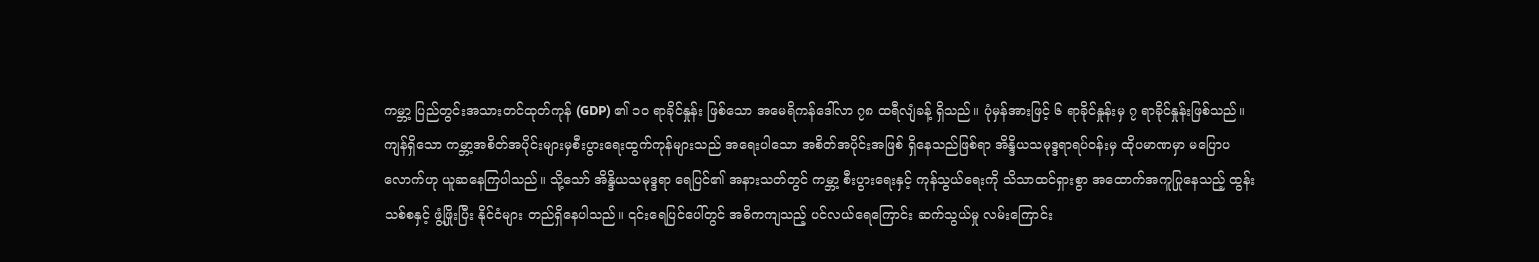ကမ္ဘာ့ ပြည်တွင်းအသားတင်ထုတ်ကုန် (GDP) ၏ ၁၀ ရာခိုင်နှုန်း ဖြစ်သော အမေရိကန်ဒေါ်လာ ၇၈ ထရီလျံခန့် ရှိသည်။ ပုံမှန်အားဖြင့် ၆ ရာခိုင်နှုန်းမှ ၇ ရာခိုင်နှုန်းဖြစ်သည်။ ကျန်ရှိသော ကမ္ဘာ့အစိတ်အပိုင်းများမှစီးပွားရေးထွက်ကုန်များသည် အရေးပါသော အစိတ်အပိုင်းအဖြစ် ရှိနေသည်ဖြစ်ရာ အိန္ဒိယသမုဒ္ဒရာရပ်ဝန်းမှ ထိုပမာဏမှာ မပြောပလောက်ဟု ယူဆနေကြပါသည်။ သို့သော် အိန္ဒိယသမုဒ္ဒရာ ရေပြင်၏ အနားသတ်တွင် ကမ္ဘာ့ စီးပွားရေးနှင့် ကုန်သွယ်ရေးကို သိသာထင်ရှားစွာ အထောက်အကူပြုနေသည့် ထွန်းသစ်စနှင့် ဖွံ့ဖြိုးပြီး နိုင်ငံများ တည်ရှိနေပါသည်။ ၎င်းရေပြင်ပေါ်တွင် အဓိကကျသည့် ပင်လယ်ရေကြောင်း ဆက်သွယ်မှု လမ်းကြောင်း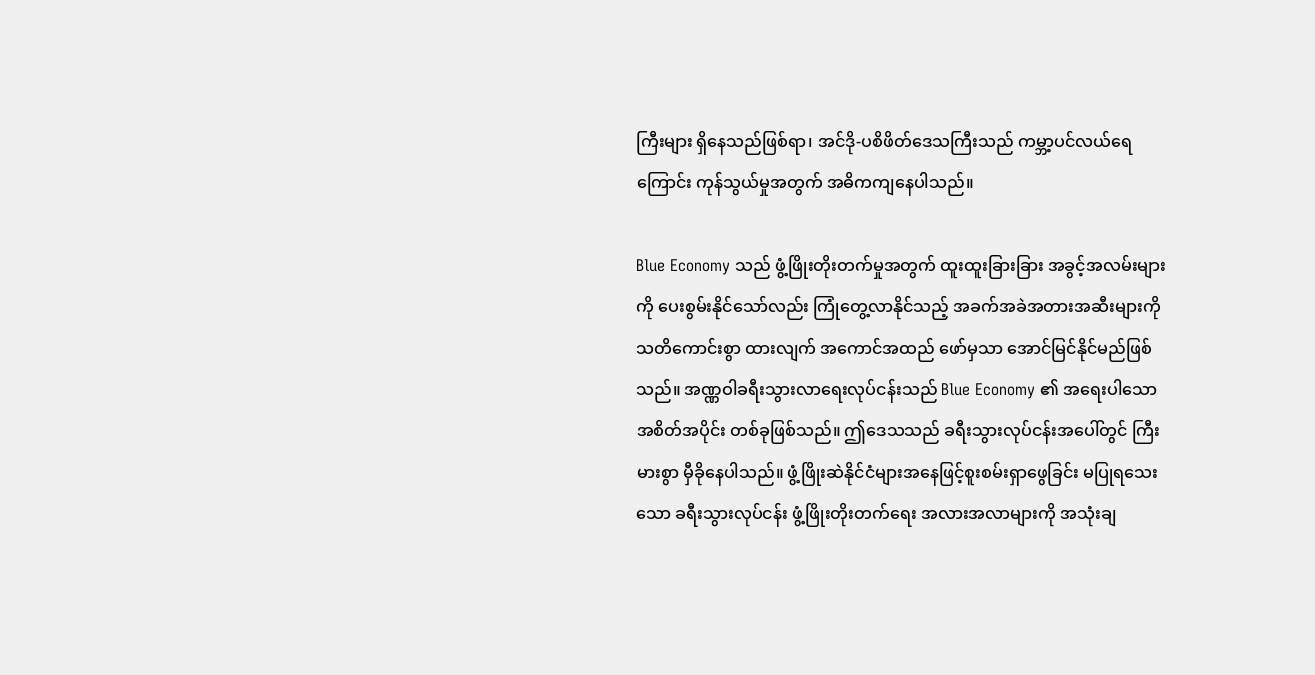ကြီးများ ရှိနေသည်ဖြစ်ရာ၊ အင်ဒို-ပစိဖိတ်ဒေသကြီးသည် ကမ္ဘာ့ပင်လယ်ရေကြောင်း ကုန်သွယ်မှုအတွက် အဓိကကျနေပါသည်။

Blue Economy သည် ဖွံ့ဖြိုးတိုးတက်မှုအတွက် ထူးထူးခြားခြား အခွင့်အလမ်းများကို ပေးစွမ်းနိုင်သော်လည်း ကြုံတွေ့လာနိုင်သည့် အခက်အခဲအတားအဆီးများကို သတိကောင်းစွာ ထားလျက် အကောင်အထည် ဖော်မှသာ အောင်မြင်နိုင်မည်ဖြစ်သည်။ အဏ္ဏဝါခရီးသွားလာရေးလုပ်ငန်းသည် Blue Economy ၏ အရေးပါသော အစိတ်အပိုင်း တစ်ခုဖြစ်သည်။ ဤဒေသသည် ခရီးသွားလုပ်ငန်းအပေါ်တွင် ကြီးမားစွာ မှီခိုနေပါသည်။ ဖွံ့ဖြိုးဆဲနိုင်ငံများအနေဖြင့်စူးစမ်းရှာဖွေခြင်း မပြုရသေးသော ခရီးသွားလုပ်ငန်း ဖွံ့ဖြိုးတိုးတက်ရေး အလားအလာများကို အသုံးချ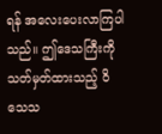ရန် အလေးပေးလာကြပါသည်။ ဤဒေသကြီးကို သတ်မှတ်ထားသည့် ဝိသေသ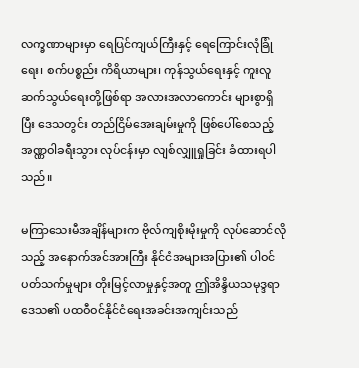လက္ခဏာများမှာ ရေပြင်ကျယ်ကြီးနှင့် ရေကြောင်းလုံခြုံရေး၊ စက်ပစ္စည်း ကိရိယာများ၊ ကုန်သွယ်ရေးနှင့် ကူးလူဆက်သွယ်ရေးတို့ဖြစ်ရာ အလားအလာကောင်း များစွာရှိပြီး ‌ဒေသတွင်း တည်ငြိမ်အေးချမ်းမှုကို ဖြစ်ပေါ်စေသည့် အဏ္ဏဝါခရီးသွား လုပ်ငန်းမှာ လျစ်လျှူရှုခြင်း ခံထားရပါသည်။

မကြာသေးမီအချိန်များက ဗိုလ်ကျစိုးမိုးမှုကို လုပ်ဆောင်လိုသည့် အနောက်အင်အားကြီး နိုင်ငံအများအပြား၏ ပါဝင်ပတ်သက်မှုများ တိုးမြင့်လာမှုနှင့်အတူ ဤအိန္ဒိယသမုဒ္ဒရာဒေသ၏ ပထဝီဝင်နိုင်ငံရေးအခင်းအကျင်းသည်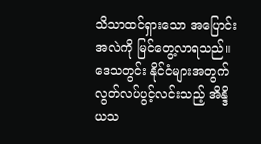သိသာထင်ရှားသော အပြောင်းအလဲကို မြင်တွေ့လာရသည်။ ဒေသတွင်း နိုင်ငံများအတွက် လွတ်လပ်ပွင့်လင်းသည့် အိန္ဒိယသ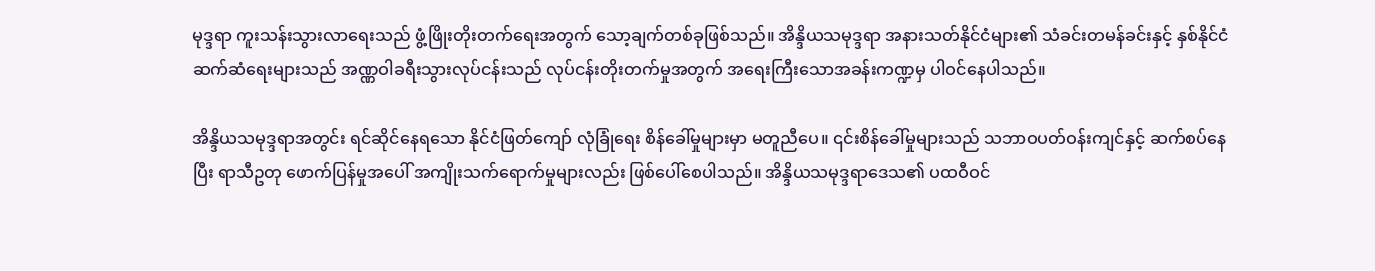မုဒ္ဒရာ ကူးသန်းသွားလာရေးသည် ဖွံ့ဖြိုးတိုးတက်ရေးအတွက် သော့ချက်တစ်ခုဖြစ်သည်။ အိန္ဒိယသမုဒ္ဒရာ အနားသတ်နိုင်ငံများ၏ သံခင်းတမန်ခင်းနှင့် နှစ်နိုင်ငံဆက်ဆံရေးများသည် အဏ္ဏဝါခရီးသွားလုပ်ငန်းသည် လုပ်ငန်းတိုးတက်မှုအတွက် အရေးကြီးသောအခန်းကဏ္ဍမှ ပါဝင်နေပါသည်။

အိန္ဒိယသမုဒ္ဒရာအတွင်း ရင်ဆိုင်နေရသော နိုင်ငံဖြတ်ကျော် လုံခြုံရေး စိန်ခေါ်မှုများမှာ မတူညီပေ။ ၎င်းစိန်ခေါ်မှုများသည် သဘာဝပတ်ဝန်းကျင်နှင့် ဆက်စပ်နေပြီး ရာသီဥတု ဖောက်ပြန်မှုအပေါ် အကျိုးသက်ရောက်မှုများလည်း ဖြစ်ပေါ်စေပါသည်။ အိန္ဒိယသမုဒ္ဒရာဒေသ၏ ပထဝီဝင်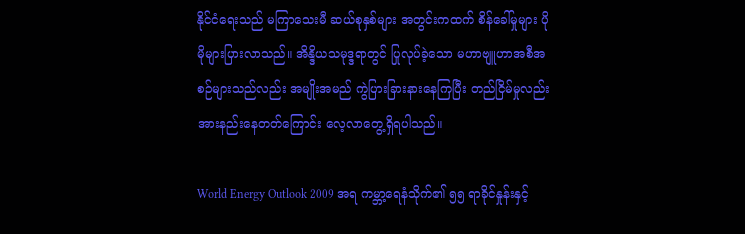နိုင်ငံရေးသည် မကြာသေးမီ ဆယ်စုနှစ်များ အတွင်းကထက် စိန်ခေါ်မှုများ ပိုမိုများပြားလာသည်။ အိန္ဒိယသမုဒ္ဒရာတွင် ပြုလုပ်ခဲ့သော မဟာဗျူဟာအစီအစဉ်များသည်လည်း အမျိုးအမည် ကွဲပြားခြားနားနေကြပြီး တည်ငြိမ်မှုလည်း အားနည်းနေတတ်ကြောင်း လေ့လာတွေ့ရှိရပါသည်။

World Energy Outlook 2009 အရ ကမ္ဘာ့ရေနံသိုက်၏ ၅၅ ရာခိုင်နှုန်းနှင့်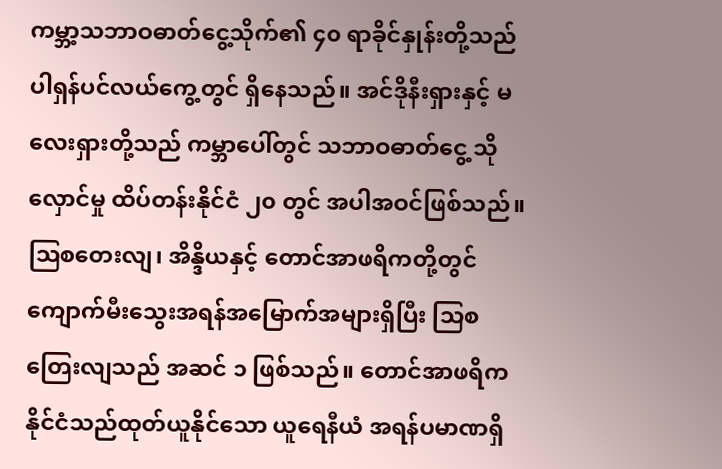ကမ္ဘာ့သဘာဝဓာတ်ငွေ့သိုက်၏ ၄၀ ရာခိုင်နှုန်းတို့သည် ပါရှန်ပင်လယ်ကွေ့တွင် ရှိနေသည်။ အင်ဒိုနီးရှားနှင့် မလေးရှားတို့သည် ကမ္ဘာပေါ်တွင် သဘာဝဓာတ်ငွေ့ သိုလှောင်မှု ထိပ်တန်းနိုင်ငံ ၂၀ တွင် အပါအဝင်ဖြစ်သည်။ ဩစတေးလျ၊ အိန္ဒိယနှင့် တောင်အာဖရိကတို့တွင် ကျောက်မီးသွေးအရန်အမြောက်အများရှိပြီး သြစတြေးလျသည် အဆင် ၁ ဖြစ်သည်။ တောင်အာဖရိကနိုင်ငံသည်ထုတ်ယူနိုင်သော ယူရေနီယံ အရန်ပမာဏရှိ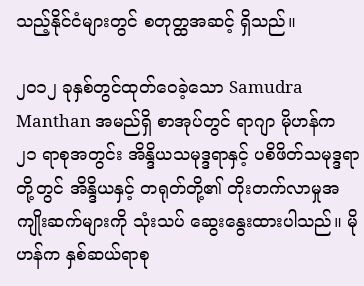သည့်နိုင်ငံများတွင် စတုတ္ထအဆင့် ရှိသည်။

၂၀၁၂ ခုနှစ်တွင်ထုတ်ဝေခဲ့သော Samudra Manthan အမည်ရှိ စာအုပ်တွင် ရာဂျာ မိုဟန်က ၂၁ ရာစုအတွင်း အိန္ဒိယသမုဒ္ဒရာနှင့် ပစိဖိတ်သမုဒ္ဒရာတို့တွင် အိန္ဒိယနှင့် တရုတ်တို့၏ တိုးတက်လာမှုအကျိုးဆက်များကို သုံးသပ် ဆွေးနွေးထားပါသည်။ မိုဟန်က နှစ်ဆယ်ရာစု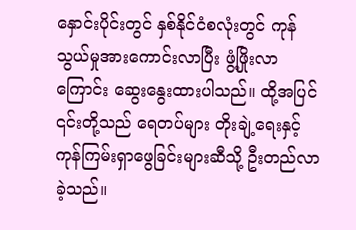နှောင်းပိုင်းတွင် နှစ်နိုင်ငံစလုံးတွင် ကုန်သွယ်မှုအားကောင်းလာပြီး ဖွံ့ဖြိုးလာကြောင်း ဆွေးနွေးထားပါသည်။ ထို့အပြင် ၎င်းတို့သည် ရေတပ်များ တိုးချဲ့ရေးနှင့် ကုန်ကြမ်းရှာဖွေခြင်းများဆီသို့ ဦးတည်လာခဲ့သည်။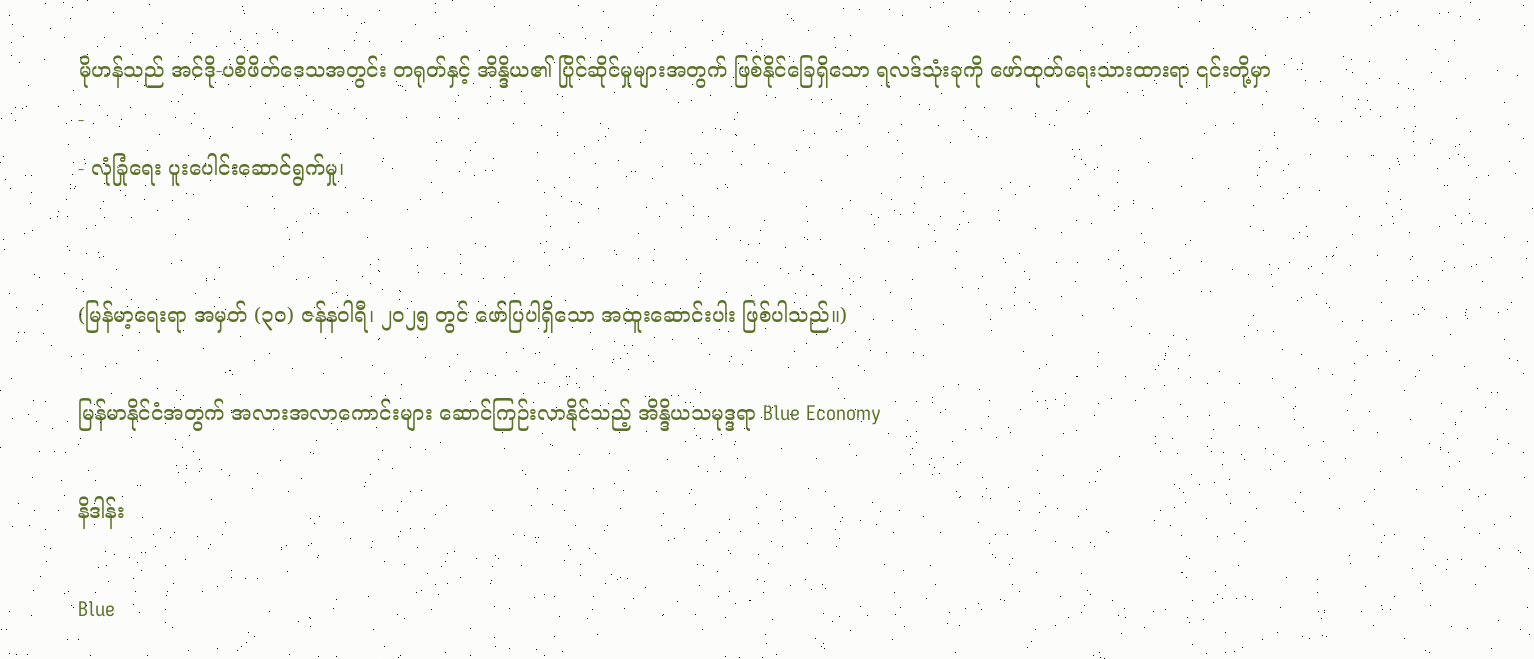မိုဟန်သည် အင်ဒို-ပစိဖိတ်ဒေသအတွင်း တရုတ်နှင့် အိန္ဒိယ၏ ပြိုင်ဆိုင်မှုများအတွက် ဖြစ်နိုင်ခြေရှိသော ရလဒ်သုံးခုကို ဖော်ထုတ်ရေးသားထားရာ ၎င်းတို့မှာ -
- လုံခြုံရေး ပူးပေါင်းဆောင်ရွက်မှု၊


(မြန်မာ့ရေးရာ အမှတ် (၃၀) ဇန်နဝါရီ၊ ၂၀၂၅ တွင် ဖော်ပြပါရှိသော အထူးဆောင်းပါး ဖြစ်ပါသည်။)

မြန်မာနိုင်ငံအတွက် အလားအလာကောင်းများ ဆောင်ကြဉ်းလာနိုင်သည့် အိန္ဒိယသမုဒ္ဒရာ Blue Economy

နိဒါန်း

Blue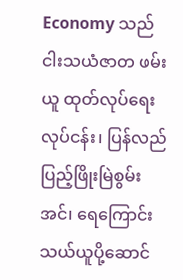Economy သည် ငါးသယံဇာတ ဖမ်းယူ ထုတ်လုပ်ရေးလုပ်ငန်း၊ ပြန်လည်ပြည့်ဖြိုးမြဲစွမ်းအင်၊ ရေကြောင်းသယ်ယူပို့ဆောင်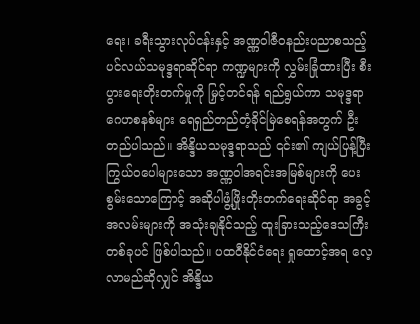ရေး၊ ခရီးသွားလုပ်ငန်းနှင့် အဏ္ဏဝါဇီဝနည်းပညာစသည့် ပင်လယ်သမုဒ္ဒရာဆိုင်ရာ ကဏ္ဍများကို လွှမ်းခြုံထားပြီး စီးပွားရေးတိုးတက်မှုကို မြှင့်တင်ရန် ရည်ရွယ်ကာ သမုဒ္ဒရာဂေဟစနစ်များ ရေရှည်တည်တံ့ခိုင်မြဲစေရန်အတွက် ဦးတည်ပါသည်။ အိန္ဒိယသမုဒ္ဒရာသည် ၎င်း၏ ကျယ်ပြန့်ပြီး ကြွယ်ဝပေါများသော အဏ္ဏဝါအရင်းအမြစ်များကို ပေးစွမ်းသောကြောင့် အဆိုပါဖွံ့ဖြိုးတိုးတက်ရေးဆိုင်ရာ အခွင့်အလမ်းများကို အသုံးချနိုင်သည့် ထူးခြားသည့်ဒေသကြီးတစ်ခုပင် ဖြစ်ပါသည်။ ပထဝီနိုင်ငံရေး ရှုထောင့်အရ လေ့လာမည်ဆိုလျှင် အိန္ဒိယ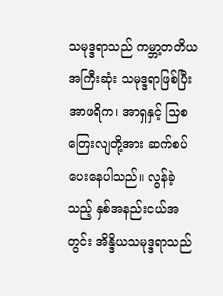သမုဒ္ဒရာသည် ကမ္ဘာ့တတိယအကြီးဆုံး သမုဒ္ဒရာဖြစ်ပြီး အာဖရိက၊ အာရှနှင့် သြစတြေးလျတို့အား ဆက်စပ်ပေးနေပါသည်။ လွန်ခဲ့သည့် နှစ်အနည်းငယ်အတွင်း အိန္ဒိယသမုဒ္ဒရာသည်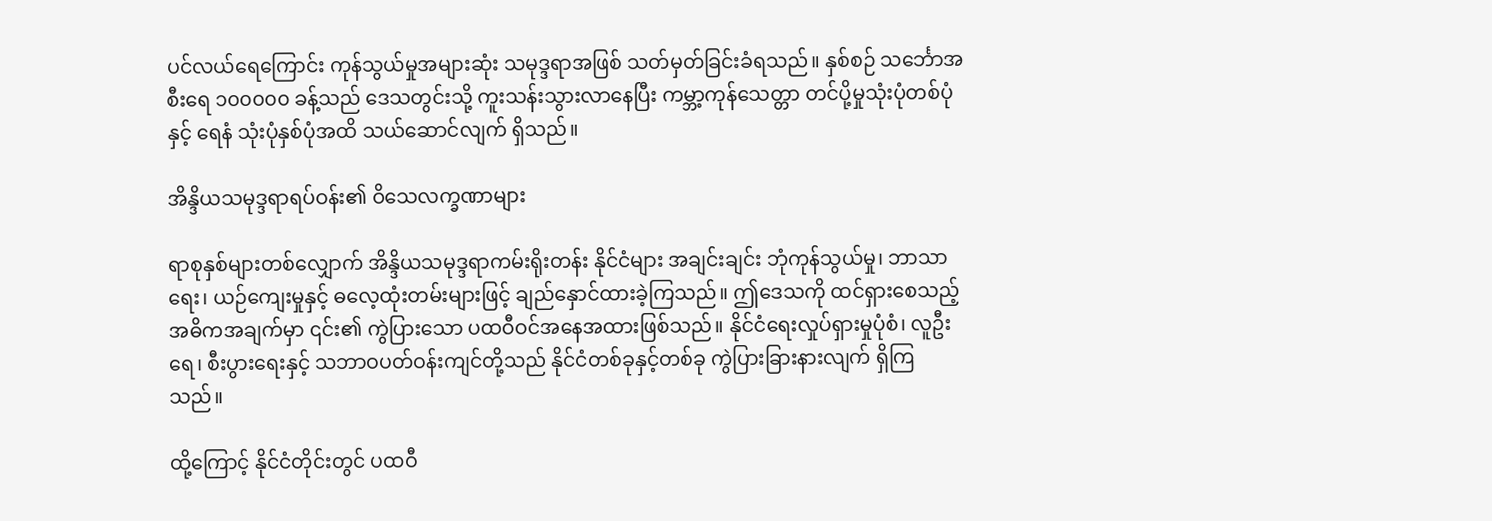ပင်လယ်ရေကြောင်း ကုန်သွယ်မှုအများဆုံး သမုဒ္ဒရာအဖြစ် သတ်မှတ်ခြင်းခံရသည်။ နှစ်စဉ် သင်္ဘောအစီးရေ ၁၀၀၀၀၀ ခန့်သည် ဒေသတွင်းသို့ ကူးသန်းသွားလာနေပြီး ကမ္ဘာ့ကုန်သေတ္တာ တင်ပို့မှုသုံးပုံတစ်ပုံနှင့် ရေနံ သုံးပုံနှစ်ပုံအထိ သယ်ဆောင်လျက် ရှိသည်။

အိန္ဒိယသမုဒ္ဒရာရပ်ဝန်း၏ ဝိသေလက္ခဏာများ

ရာစုနှစ်များတစ်လျှောက် အိန္ဒိယသမုဒ္ဒရာကမ်းရိုးတန်း နိုင်ငံများ အချင်းချင်း ဘုံကုန်သွယ်မှု၊ ဘာသာရေး၊ ယဉ်ကျေးမှုနှင့် ဓလေ့ထုံးတမ်းများဖြင့် ချည်နှောင်ထားခဲ့ကြသည်။ ဤဒေသကို ထင်ရှားစေသည့် အဓိကအချက်မှာ ၎င်း၏ ကွဲပြားသော ပထဝီဝင်အနေအထားဖြစ်သည်။ နိုင်ငံရေးလှုပ်ရှားမှုပုံစံ၊ လူဦးရေ၊ စီးပွားရေးနှင့် သဘာဝပတ်ဝန်းကျင်တို့သည် နိုင်ငံတစ်ခုနှင့်တစ်ခု ကွဲပြားခြားနားလျက် ရှိကြသည်။

ထို့ကြောင့် နိုင်ငံတိုင်းတွင် ပထဝီ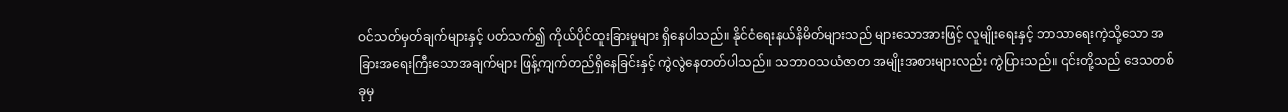ဝင်သတ်မှတ်ချက်များနှင့် ပတ်သက်၍ ကိုယ်ပိုင်ထူးခြားမှုများ ရှိနေပါသည်။ နိုင်ငံရေးနယ်နိမိတ်များသည် များသောအားဖြင့် လူမျိုးရေးနှင့် ဘာသာရေးကဲ့သို့သော အခြားအရေးကြီးသောအချက်များ ဖြန့်ကျက်တည်ရှိနေခြင်းနှင့် ကွဲလွဲနေတတ်ပါသည်။ သဘာဝသယံဇာတ အမျိုးအစားများလည်း ကွဲပြားသည်။ ၎င်းတို့သည် ဒေသတစ်ခုမှ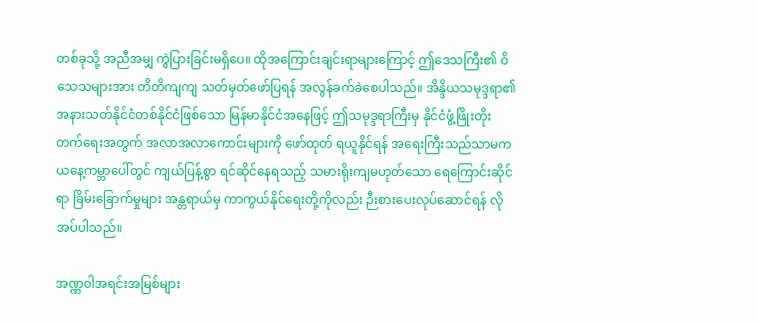တစ်ခုသို့ အညီအမျှ ကွဲပြားခြင်းမရှိပေ။ ထိုအကြောင်းချင်းရာများကြောင့် ဤဒေသကြီး၏ ဝိသေသများအား တိတိကျကျ သတ်မှတ်ဖော်ပြရန် အလွန်ခက်ခဲစေပါသည်။ အိန္ဒိယသမုဒ္ဒရာ၏ အနားသတ်နိုင်ငံတစ်နိုင်ငံဖြစ်သော မြန်မာနိုင်ငံအနေဖြင့် ဤသမုဒ္ဒရာကြီးမှ နိုင်ငံဖွံ့ဖြိုးတိုးတက်ရေးအတွက် အလာအလာကောင်းများကို ဖော်ထုတ် ရယူနိုင်ရန် အရေးကြီးသည်သာမက ယနေ့ကမ္ဘာပေါ်တွင် ကျယ်ပြန့်စွာ ရင်ဆိုင်နေရသည့် သမားရိုးကျမဟုတ်သော ရေကြောင်းဆိုင်ရာ ခြိမ်းခြောက်မှုများ အန္တရာယ်မှ ကာကွယ်နိုင်ရေးတို့ကိုလည်း ဉီးစားပေးလုပ်ဆောင်ရန် လိုအပ်ပါသည်။

အဏ္ဏဝါအရင်းအမြစ်များ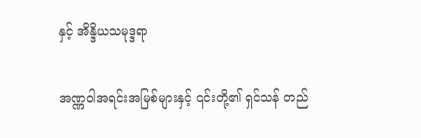နှင့် အိန္ဒိယသမုဒ္ဒရာ

အဏ္ဏဝါအရင်းအမြစ်များနှင့် ၎င်းတို့၏ ရှင်သန် တည်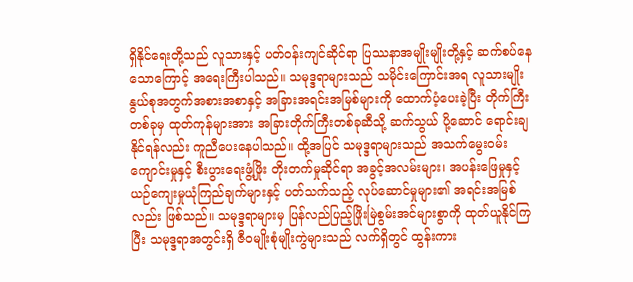ရှိနိုင်ရေးတို့သည် လူသားနှင့် ပတ်ဝန်းကျင်ဆိုင်ရာ ပြဿနာအမျိုးမျိုးတို့နှင့် ဆက်စပ်နေသောကြောင့် အရေးကြီးပါသည်။ သမုဒ္ဒရာများသည် သမိုင်းကြောင်းအရ လူသားမျိုးနွယ်စုအတွက်အစားအစာနှင့် အခြားအရင်းအမြစ်များကို ထောက်ပံ့ပေးခဲ့ပြီး တိုက်ကြီးတစ်ခုမှ ထုတ်ကုန်များအား အခြားတိုက်ကြီးတစ်ခုဆီသို့ ဆက်သွယ် ပို့ဆောင် ရောင်းချနိုင်ရန်လည်း ကူညီပေးနေပါသည်။ ထို့အပြင် သမုဒ္ဒရာများသည် အသက်မွေးဝမ်းကျောင်းမှုနှင့် စီးပွားရေးဖွံ့ဖြိုး တိုးတက်မှုဆိုင်ရာ အခွင့်အလမ်းများ၊ အပန်းဖြေမှုနှင့် ယဉ်ကျေးမှုယုံကြည်ချက်များနှင့် ပတ်သက်သည့် လုပ်ဆောင်မှုများ၏ အရင်းအမြစ်လည်း ဖြစ်သည်။ သမုဒ္ဒရာများမှ ပြန်လည်ပြည့်ဖြိုးမြဲစွမ်းအင်များစွာကို ထုတ်ယူနိုင်ကြပြီး သမုဒ္ဒရာအတွင်းရှိ ဇီဝမျိုးစုံမျိုးကွဲများသည် လက်ရှိတွင် ထွန်းကား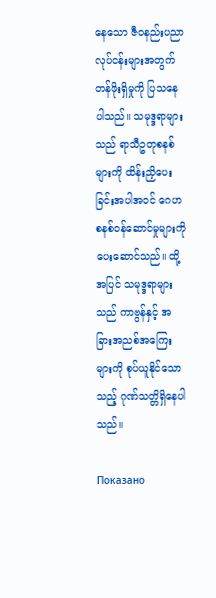နေသော ဇီဝနည်းပညာလုပ်ငန်းများအတွက် တန်ဖိုးရှိမှုကို ပြသနေပါသည်။ သမုဒ္ဒရာများသည် ရာသီဥတုစနစ်များကို ထိန်းညှိပေးခြင်းအပါအဝင် ဂေဟစနစ်ဝန်ဆောင်မှုများကို ပေးဆောင်သည်။ ထို့အပြင် သမုဒ္ဒရာများသည် ကာဗွန်နှင့် အခြားအညစ်အကြေးများကို စုပ်ယူနိုင်သောသည့် ဂုဏ်သတ္တိရှိနေပါသည်။

Показано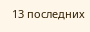13 последних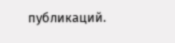публикаций.